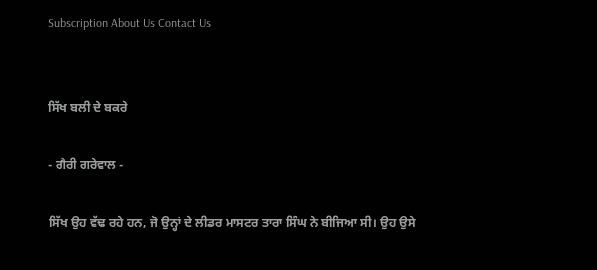Subscription About Us Contact Us


ਸਿੱਖ ਬਲੀ ਦੇ ਬਕਰੇ

- ਗੈਰੀ ਗਰੇਵਾਲ -

ਸਿੱਖ ਉਹ ਵੱਢ ਰਹੇ ਹਨ, ਜੋ ਉਨ੍ਹਾਂ ਦੇ ਲੀਡਰ ਮਾਸਟਰ ਤਾਰਾ ਸਿੰਘ ਨੇ ਬੀਜਿਆ ਸੀ। ਉਹ ਉਸੇ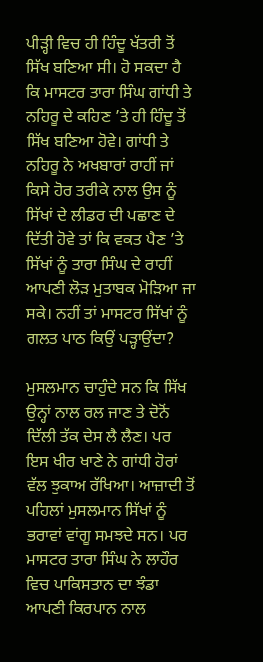ਪੀੜ੍ਹੀ ਵਿਚ ਹੀ ਹਿੰਦੂ ਖੱਤਰੀ ਤੋਂ ਸਿੱਖ ਬਣਿਆ ਸੀ। ਹੋ ਸਕਦਾ ਹੈ ਕਿ ਮਾਸਟਰ ਤਾਰਾ ਸਿੰਘ ਗਾਂਧੀ ਤੇ ਨਹਿਰੂ ਦੇ ਕਹਿਣ ’ਤੇ ਹੀ ਹਿੰਦੂ ਤੋਂ ਸਿੱਖ ਬਣਿਆ ਹੋਵੇ। ਗਾਂਧੀ ਤੇ ਨਹਿਰੂ ਨੇ ਅਖਬਾਰਾਂ ਰਾਹੀਂ ਜਾਂ ਕਿਸੇ ਹੋਰ ਤਰੀਕੇ ਨਾਲ ਉਸ ਨੂੰ ਸਿੱਖਾਂ ਦੇ ਲੀਡਰ ਦੀ ਪਛਾਣ ਦੇ ਦਿੱਤੀ ਹੋਵੇ ਤਾਂ ਕਿ ਵਕਤ ਪੈਣ ’ਤੇ ਸਿੱਖਾਂ ਨੂੰ ਤਾਰਾ ਸਿੰਘ ਦੇ ਰਾਹੀਂ ਆਪਣੀ ਲੋੜ ਮੁਤਾਬਕ ਮੋੜਿਆ ਜਾ ਸਕੇ। ਨਹੀਂ ਤਾਂ ਮਾਸਟਰ ਸਿੱਖਾਂ ਨੂੰ ਗਲਤ ਪਾਠ ਕਿਉਂ ਪੜ੍ਹਾਉਂਦਾ?

ਮੁਸਲਮਾਨ ਚਾਹੁੰਦੇ ਸਨ ਕਿ ਸਿੱਖ ਉਨ੍ਹਾਂ ਨਾਲ ਰਲ ਜਾਣ ਤੇ ਦੋਨੋਂ ਦਿੱਲੀ ਤੱਕ ਦੇਸ ਲੈ ਲੈਣ। ਪਰ ਇਸ ਖੀਰ ਖਾਣੇ ਨੇ ਗਾਂਧੀ ਹੋਰਾਂ ਵੱਲ ਝੁਕਾਅ ਰੱਖਿਆ। ਆਜ਼ਾਦੀ ਤੋਂ ਪਹਿਲਾਂ ਮੁਸਲਮਾਨ ਸਿੱਖਾਂ ਨੂੰ ਭਰਾਵਾਂ ਵਾਂਗੂ ਸਮਝਦੇ ਸਨ। ਪਰ ਮਾਸਟਰ ਤਾਰਾ ਸਿੰਘ ਨੇ ਲਾਹੌਰ ਵਿਚ ਪਾਕਿਸਤਾਨ ਦਾ ਝੰਡਾ ਆਪਣੀ ਕਿਰਪਾਨ ਨਾਲ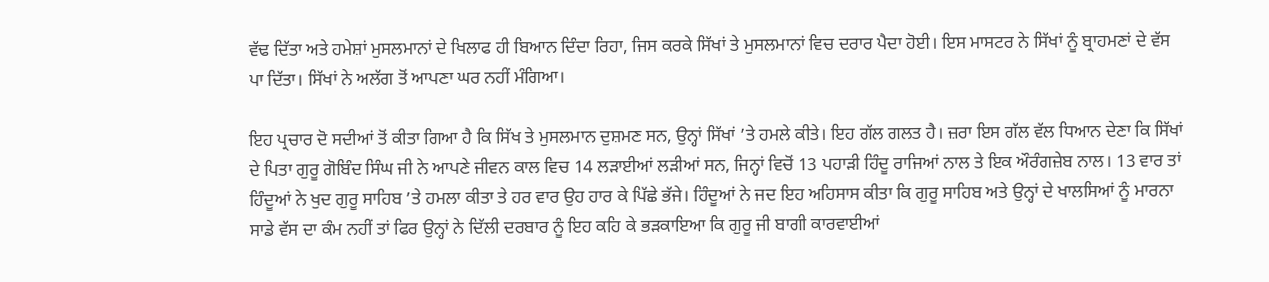ਵੱਢ ਦਿੱਤਾ ਅਤੇ ਹਮੇਸ਼ਾਂ ਮੁਸਲਮਾਨਾਂ ਦੇ ਖਿਲਾਫ ਹੀ ਬਿਆਨ ਦਿੰਦਾ ਰਿਹਾ, ਜਿਸ ਕਰਕੇ ਸਿੱਖਾਂ ਤੇ ਮੁਸਲਮਾਨਾਂ ਵਿਚ ਦਰਾਰ ਪੈਦਾ ਹੋਈ। ਇਸ ਮਾਸਟਰ ਨੇ ਸਿੱਖਾਂ ਨੂੰ ਬ੍ਰਾਹਮਣਾਂ ਦੇ ਵੱਸ ਪਾ ਦਿੱਤਾ। ਸਿੱਖਾਂ ਨੇ ਅਲੱਗ ਤੋਂ ਆਪਣਾ ਘਰ ਨਹੀਂ ਮੰਗਿਆ।

ਇਹ ਪ੍ਰਚਾਰ ਦੋ ਸਦੀਆਂ ਤੋਂ ਕੀਤਾ ਗਿਆ ਹੈ ਕਿ ਸਿੱਖ ਤੇ ਮੁਸਲਮਾਨ ਦੁਸ਼ਮਣ ਸਨ, ਉਨ੍ਹਾਂ ਸਿੱਖਾਂ ’ਤੇ ਹਮਲੇ ਕੀਤੇ। ਇਹ ਗੱਲ ਗਲਤ ਹੈ। ਜ਼ਰਾ ਇਸ ਗੱਲ ਵੱਲ ਧਿਆਨ ਦੇਣਾ ਕਿ ਸਿੱਖਾਂ ਦੇ ਪਿਤਾ ਗੁਰੂ ਗੋਬਿੰਦ ਸਿੰਘ ਜੀ ਨੇ ਆਪਣੇ ਜੀਵਨ ਕਾਲ ਵਿਚ 14 ਲੜਾਈਆਂ ਲੜੀਆਂ ਸਨ, ਜਿਨ੍ਹਾਂ ਵਿਚੋਂ 13 ਪਹਾੜੀ ਹਿੰਦੂ ਰਾਜਿਆਂ ਨਾਲ ਤੇ ਇਕ ਔਰੰਗਜ਼ੇਬ ਨਾਲ। 13 ਵਾਰ ਤਾਂ ਹਿੰਦੂਆਂ ਨੇ ਖੁਦ ਗੁਰੂ ਸਾਹਿਬ ’ਤੇ ਹਮਲਾ ਕੀਤਾ ਤੇ ਹਰ ਵਾਰ ਉਹ ਹਾਰ ਕੇ ਪਿੱਛੇ ਭੱਜੇ। ਹਿੰਦੂਆਂ ਨੇ ਜਦ ਇਹ ਅਹਿਸਾਸ ਕੀਤਾ ਕਿ ਗੁਰੂ ਸਾਹਿਬ ਅਤੇ ਉਨ੍ਹਾਂ ਦੇ ਖਾਲਸਿਆਂ ਨੂੰ ਮਾਰਨਾ ਸਾਡੇ ਵੱਸ ਦਾ ਕੰਮ ਨਹੀਂ ਤਾਂ ਫਿਰ ਉਨ੍ਹਾਂ ਨੇ ਦਿੱਲੀ ਦਰਬਾਰ ਨੂੰ ਇਹ ਕਹਿ ਕੇ ਭੜਕਾਇਆ ਕਿ ਗੁਰੂ ਜੀ ਬਾਗੀ ਕਾਰਵਾਈਆਂ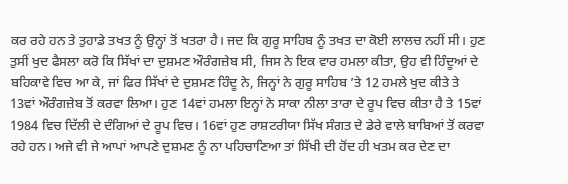ਕਰ ਰਹੇ ਹਨ ਤੇ ਤੁਹਾਡੇ ਤਖਤ ਨੂੰ ਉਨ੍ਹਾਂ ਤੋਂ ਖਤਰਾ ਹੈ। ਜਦ ਕਿ ਗੁਰੂ ਸਾਹਿਬ ਨੂੰ ਤਖਤ ਦਾ ਕੋਈ ਲਾਲਚ ਨਹੀਂ ਸੀ। ਹੁਣ ਤੁਸੀਂ ਖੁਦ ਫੈਸਲਾ ਕਰੋ ਕਿ ਸਿੱਖਾਂ ਦਾ ਦੁਸ਼ਮਣ ਔਰੰਗਜ਼ੇਬ ਸੀ, ਜਿਸ ਨੇ ਇਕ ਵਾਰ ਹਮਲਾ ਕੀਤਾ, ਉਹ ਵੀ ਹਿੰਦੂਆਂ ਦੇ ਬਹਿਕਾਵੇ ਵਿਚ ਆ ਕੇ, ਜਾਂ ਫਿਰ ਸਿੱਖਾਂ ਦੇ ਦੁਸ਼ਮਣ ਹਿੰਦੂ ਨੇ, ਜਿਨ੍ਹਾਂ ਨੇ ਗੁਰੂ ਸਾਹਿਬ ’ਤੇ 12 ਹਮਲੇ ਖੁਦ ਕੀਤੇ ਤੇ 13ਵਾਂ ਔਰੰਗਜ਼ੇਬ ਤੋਂ ਕਰਵਾ ਲਿਆ। ਹੁਣ 14ਵਾਂ ਹਮਲਾ ਇਨ੍ਹਾਂ ਨੇ ਸਾਕਾ ਨੀਲਾ ਤਾਰਾ ਦੇ ਰੂਪ ਵਿਚ ਕੀਤਾ ਹੈ ਤੇ 15ਵਾਂ 1984 ਵਿਚ ਦਿੱਲੀ ਦੇ ਦੰਗਿਆਂ ਦੇ ਰੂਪ ਵਿਚ। 16ਵਾਂ ਹੁਣ ਰਾਸ਼ਟਰੀਯਾ ਸਿੱਖ ਸੰਗਤ ਦੇ ਡੇਰੇ ਵਾਲੇ ਬਾਬਿਆਂ ਤੋਂ ਕਰਵਾ ਰਹੇ ਹਨ। ਅਜੇ ਵੀ ਜੇ ਆਪਾਂ ਆਪਣੇ ਦੁਸ਼ਮਣ ਨੂੰ ਨਾ ਪਹਿਚਾਣਿਆ ਤਾਂ ਸਿੱਖੀ ਦੀ ਹੋਂਦ ਹੀ ਖਤਮ ਕਰ ਦੇਣ ਦਾ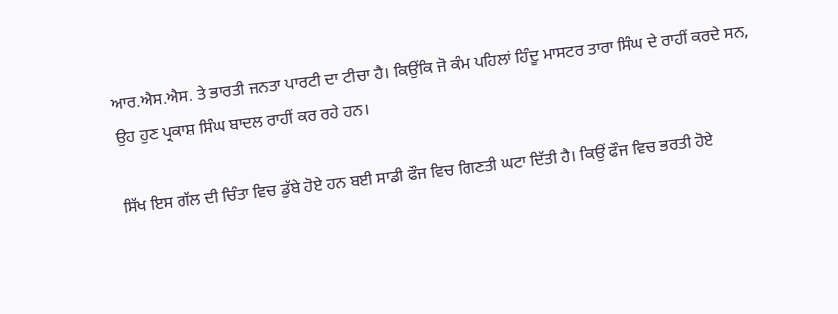ਆਰ.ਐਸ.ਐਸ. ਤੇ ਭਾਰਤੀ ਜਨਤਾ ਪਾਰਟੀ ਦਾ ਟੀਚਾ ਹੈ। ਕਿਉਂਕਿ ਜੋ ਕੰਮ ਪਹਿਲਾਂ ਹਿੰਦੂ ਮਾਸਟਰ ਤਾਰਾ ਸਿੰਘ ਦੇ ਰਾਹੀਂ ਕਰਦੇ ਸਨ, ਉਹ ਹੁਣ ਪ੍ਰਕਾਸ਼ ਸਿੰਘ ਬਾਦਲ ਰਾਹੀਂ ਕਰ ਰਹੇ ਹਨ।

ਸਿੱਖ ਇਸ ਗੱਲ ਦੀ ਚਿੰਤਾ ਵਿਚ ਡੁੱਬੇ ਹੋਏ ਹਨ ਬਈ ਸਾਡੀ ਫੌਜ ਵਿਚ ਗਿਣਤੀ ਘਟਾ ਦਿੱਤੀ ਹੈ। ਕਿਉਂ ਫੌਜ ਵਿਚ ਭਰਤੀ ਹੋਏ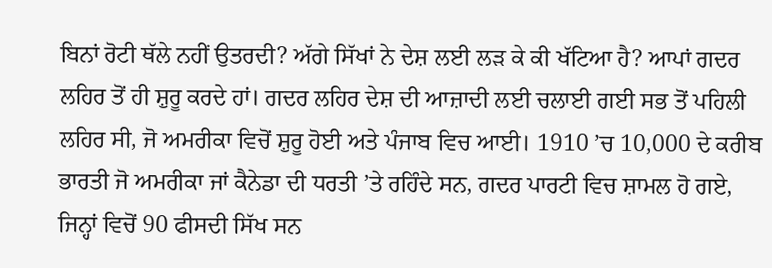ਬਿਨਾਂ ਰੋਟੀ ਥੱਲੇ ਨਹੀਂ ਉਤਰਦੀ? ਅੱਗੇ ਸਿੱਖਾਂ ਨੇ ਦੇਸ਼ ਲਈ ਲੜ ਕੇ ਕੀ ਖੱਟਿਆ ਹੈ? ਆਪਾਂ ਗਦਰ ਲਹਿਰ ਤੋਂ ਹੀ ਸ਼ੁਰੂ ਕਰਦੇ ਹਾਂ। ਗਦਰ ਲਹਿਰ ਦੇਸ਼ ਦੀ ਆਜ਼ਾਦੀ ਲਈ ਚਲਾਈ ਗਈ ਸਭ ਤੋਂ ਪਹਿਲੀ ਲਹਿਰ ਸੀ, ਜੋ ਅਮਰੀਕਾ ਵਿਚੋਂ ਸ਼ੁਰੂ ਹੋਈ ਅਤੇ ਪੰਜਾਬ ਵਿਚ ਆਈ। 1910 ’ਚ 10,000 ਦੇ ਕਰੀਬ ਭਾਰਤੀ ਜੋ ਅਮਰੀਕਾ ਜਾਂ ਕੈਨੇਡਾ ਦੀ ਧਰਤੀ ’ਤੇ ਰਹਿੰਦੇ ਸਨ, ਗਦਰ ਪਾਰਟੀ ਵਿਚ ਸ਼ਾਮਲ ਹੋ ਗਏ, ਜਿਨ੍ਹਾਂ ਵਿਚੋਂ 90 ਫੀਸਦੀ ਸਿੱਖ ਸਨ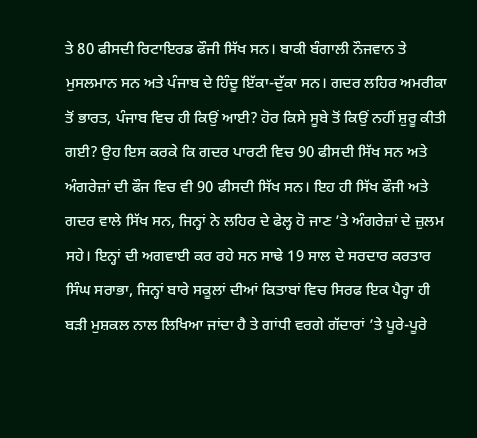ਤੇ 80 ਫੀਸਦੀ ਰਿਟਾਇਰਡ ਫੌਜੀ ਸਿੱਖ ਸਨ। ਬਾਕੀ ਬੰਗਾਲੀ ਨੌਜਵਾਨ ਤੇ ਮੁਸਲਮਾਨ ਸਨ ਅਤੇ ਪੰਜਾਬ ਦੇ ਹਿੰਦੂ ਇੱਕਾ-ਦੁੱਕਾ ਸਨ। ਗਦਰ ਲਹਿਰ ਅਮਰੀਕਾ ਤੋਂ ਭਾਰਤ, ਪੰਜਾਬ ਵਿਚ ਹੀ ਕਿਉਂ ਆਈ? ਹੋਰ ਕਿਸੇ ਸੂਬੇ ਤੋਂ ਕਿਉਂ ਨਹੀਂ ਸ਼ੁਰੂ ਕੀਤੀ ਗਈ? ਉਹ ਇਸ ਕਰਕੇ ਕਿ ਗਦਰ ਪਾਰਟੀ ਵਿਚ 90 ਫੀਸਦੀ ਸਿੱਖ ਸਨ ਅਤੇ ਅੰਗਰੇਜ਼ਾਂ ਦੀ ਫੌਜ ਵਿਚ ਵੀ 90 ਫੀਸਦੀ ਸਿੱਖ ਸਨ। ਇਹ ਹੀ ਸਿੱਖ ਫੌਜੀ ਅਤੇ ਗਦਰ ਵਾਲੇ ਸਿੱਖ ਸਨ, ਜਿਨ੍ਹਾਂ ਨੇ ਲਹਿਰ ਦੇ ਫੇਲ੍ਹ ਹੋ ਜਾਣ ’ਤੇ ਅੰਗਰੇਜ਼ਾਂ ਦੇ ਜ਼ੁਲਮ ਸਹੇ। ਇਨ੍ਹਾਂ ਦੀ ਅਗਵਾਈ ਕਰ ਰਹੇ ਸਨ ਸਾਢੇ 19 ਸਾਲ ਦੇ ਸਰਦਾਰ ਕਰਤਾਰ ਸਿੰਘ ਸਰਾਭਾ, ਜਿਨ੍ਹਾਂ ਬਾਰੇ ਸਕੂਲਾਂ ਦੀਆਂ ਕਿਤਾਬਾਂ ਵਿਚ ਸਿਰਫ ਇਕ ਪੈਰ੍ਹਾ ਹੀ ਬੜੀ ਮੁਸ਼ਕਲ ਨਾਲ ਲਿਖਿਆ ਜਾਂਦਾ ਹੈ ਤੇ ਗਾਂਧੀ ਵਰਗੇ ਗੱਦਾਰਾਂ ’ਤੇ ਪੂਰੇ-ਪੂਰੇ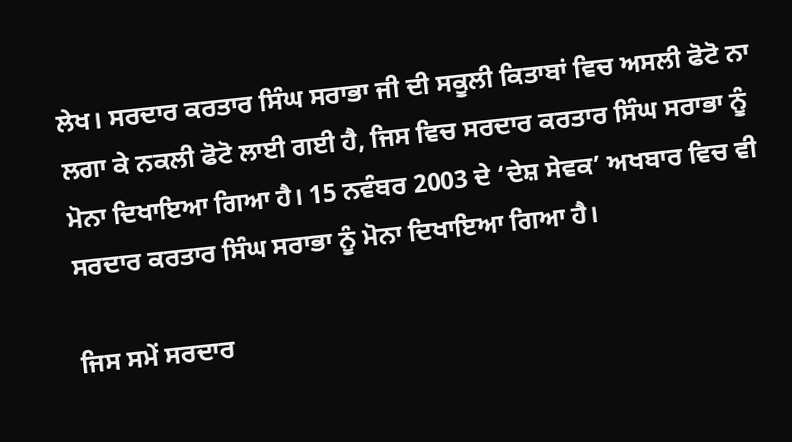ਲੇਖ। ਸਰਦਾਰ ਕਰਤਾਰ ਸਿੰਘ ਸਰਾਭਾ ਜੀ ਦੀ ਸਕੂਲੀ ਕਿਤਾਬਾਂ ਵਿਚ ਅਸਲੀ ਫੋਟੋ ਨਾ ਲਗਾ ਕੇ ਨਕਲੀ ਫੋਟੋ ਲਾਈ ਗਈ ਹੈ, ਜਿਸ ਵਿਚ ਸਰਦਾਰ ਕਰਤਾਰ ਸਿੰਘ ਸਰਾਭਾ ਨੂੰ ਮੋਨਾ ਦਿਖਾਇਆ ਗਿਆ ਹੈ। 15 ਨਵੰਬਰ 2003 ਦੇ ‘ਦੇਸ਼ ਸੇਵਕ’ ਅਖਬਾਰ ਵਿਚ ਵੀ ਸਰਦਾਰ ਕਰਤਾਰ ਸਿੰਘ ਸਰਾਭਾ ਨੂੰ ਮੋਨਾ ਦਿਖਾਇਆ ਗਿਆ ਹੈ।

ਜਿਸ ਸਮੇਂ ਸਰਦਾਰ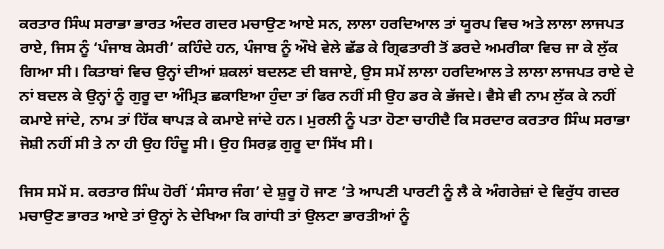ਕਰਤਾਰ ਸਿੰਘ ਸਰਾਭਾ ਭਾਰਤ ਅੰਦਰ ਗਦਰ ਮਚਾਉਣ ਆਏ ਸਨ, ਲਾਲਾ ਹਰਦਿਆਲ ਤਾਂ ਯੂਰਪ ਵਿਚ ਅਤੇ ਲਾਲਾ ਲਾਜਪਤ ਰਾਏ, ਜਿਸ ਨੂੰ ‘ਪੰਜਾਬ ਕੇਸਰੀ’ ਕਹਿੰਦੇ ਹਨ, ਪੰਜਾਬ ਨੂੰ ਔਖੇ ਵੇਲੇ ਛੱਡ ਕੇ ਗ੍ਰਿਫਤਾਰੀ ਤੋਂ ਡਰਦੇ ਅਮਰੀਕਾ ਵਿਚ ਜਾ ਕੇ ਲੁੱਕ ਗਿਆ ਸੀ। ਕਿਤਾਬਾਂ ਵਿਚ ਉਨ੍ਹਾਂ ਦੀਆਂ ਸ਼ਕਲਾਂ ਬਦਲਣ ਦੀ ਬਜਾਏ, ਉਸ ਸਮੇਂ ਲਾਲਾ ਹਰਦਿਆਲ ਤੇ ਲਾਲਾ ਲਾਜਪਤ ਰਾਏ ਦੇ ਨਾਂ ਬਦਲ ਕੇ ਉਨ੍ਹਾਂ ਨੂੰ ਗੁਰੂ ਦਾ ਅੰਮ੍ਰਿਤ ਛਕਾਇਆ ਹੁੰਦਾ ਤਾਂ ਫਿਰ ਨਹੀਂ ਸੀ ਉਹ ਡਰ ਕੇ ਭੱਜਦੇ। ਵੈਸੇ ਵੀ ਨਾਮ ਲੁੱਕ ਕੇ ਨਹੀਂ ਕਮਾਏ ਜਾਂਦੇ, ਨਾਮ ਤਾਂ ਹਿੱਕ ਥਾਪੜ ਕੇ ਕਮਾਏ ਜਾਂਦੇ ਹਨ। ਮੁਰਲੀ ਨੂੰ ਪਤਾ ਹੋਣਾ ਚਾਹੀਦੈ ਕਿ ਸਰਦਾਰ ਕਰਤਾਰ ਸਿੰਘ ਸਰਾਭਾ ਜੋਸ਼ੀ ਨਹੀਂ ਸੀ ਤੇ ਨਾ ਹੀ ਉਹ ਹਿੰਦੂ ਸੀ। ਉਹ ਸਿਰਫ਼ ਗੁਰੂ ਦਾ ਸਿੱਖ ਸੀ।

ਜਿਸ ਸਮੇਂ ਸ. ਕਰਤਾਰ ਸਿੰਘ ਹੋਰੀਂ ‘ਸੰਸਾਰ ਜੰਗ’ ਦੇ ਸ਼ੁਰੂ ਹੋ ਜਾਣ ’ਤੇ ਆਪਣੀ ਪਾਰਟੀ ਨੂੰ ਲੈ ਕੇ ਅੰਗਰੇਜ਼ਾਂ ਦੇ ਵਿਰੁੱਧ ਗਦਰ ਮਚਾਉਣ ਭਾਰਤ ਆਏ ਤਾਂ ਉਨ੍ਹਾਂ ਨੇ ਦੇਖਿਆ ਕਿ ਗਾਂਧੀ ਤਾਂ ਉਲਟਾ ਭਾਰਤੀਆਂ ਨੂੰ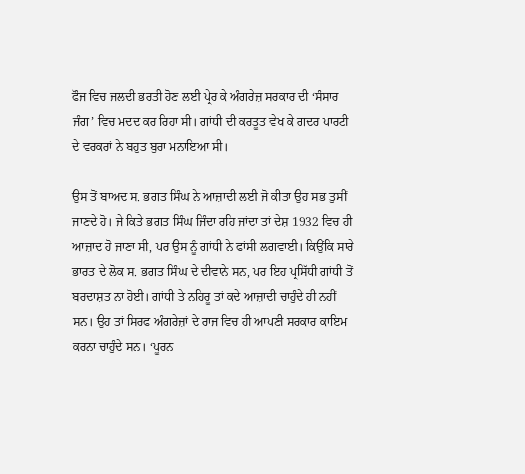ਫੌਜ ਵਿਚ ਜਲਦੀ ਭਰਤੀ ਹੋਣ ਲਈ ਪ੍ਰੇਰ ਕੇ ਅੰਗਰੇਜ਼ ਸਰਕਾਰ ਦੀ ‘ਸੰਸਾਰ ਜੰਗ’ ਵਿਚ ਮਦਦ ਕਰ ਰਿਹਾ ਸੀ। ਗਾਂਧੀ ਦੀ ਕਰਤੂਤ ਵੇਖ ਕੇ ਗਦਰ ਪਾਰਟੀ ਦੇ ਵਰਕਰਾਂ ਨੇ ਬਹੁਤ ਬੁਰਾ ਮਨਾਇਆ ਸੀ।

ਉਸ ਤੋਂ ਬਾਅਦ ਸ. ਭਗਤ ਸਿੰਘ ਨੇ ਆਜ਼ਾਦੀ ਲਈ ਜੋ ਕੀਤਾ ਉਹ ਸਭ ਤੁਸੀਂ ਜਾਣਦੇ ਹੋ। ਜੇ ਕਿਤੇ ਭਗਤ ਸਿੰਘ ਜਿੰਦਾ ਰਹਿ ਜਾਂਦਾ ਤਾਂ ਦੇਸ਼ 1932 ਵਿਚ ਹੀ ਆਜ਼ਾਦ ਹੋ ਜਾਣਾ ਸੀ, ਪਰ ਉਸ ਨੂੰ ਗਾਂਧੀ ਨੇ ਫਾਂਸੀ ਲਗਵਾਈ। ਕਿਉਂਕਿ ਸਾਰੇ ਭਾਰਤ ਦੇ ਲੋਕ ਸ. ਭਗਤ ਸਿੰਘ ਦੇ ਦੀਵਾਨੇ ਸਨ, ਪਰ ਇਹ ਪ੍ਰਸਿੱਧੀ ਗਾਂਧੀ ਤੋਂ ਬਰਦਾਸ਼ਤ ਨਾ ਹੋਈ। ਗਾਂਧੀ ਤੇ ਨਹਿਰੂ ਤਾਂ ਕਦੇ ਆਜ਼ਾਦੀ ਚਾਹੁੰਦੇ ਹੀ ਨਹੀਂ ਸਨ। ਉਹ ਤਾਂ ਸਿਰਫ ਅੰਗਰੇਜ਼ਾਂ ਦੇ ਰਾਜ ਵਿਚ ਹੀ ਆਪਣੀ ਸਰਕਾਰ ਕਾਇਮ ਕਰਨਾ ਚਾਹੁੰਦੇ ਸਨ। ‘ਪੂਰਨ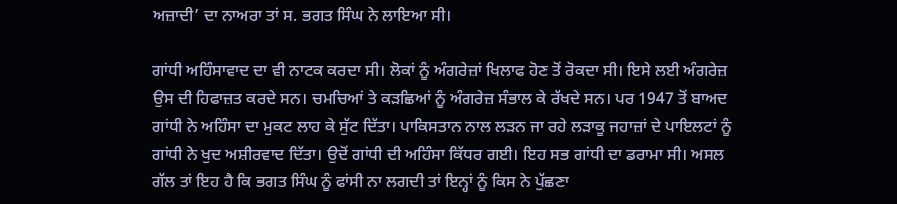ਅਜ਼ਾਦੀ’ ਦਾ ਨਾਅਰਾ ਤਾਂ ਸ. ਭਗਤ ਸਿੰਘ ਨੇ ਲਾਇਆ ਸੀ।

ਗਾਂਧੀ ਅਹਿੰਸਾਵਾਦ ਦਾ ਵੀ ਨਾਟਕ ਕਰਦਾ ਸੀ। ਲੋਕਾਂ ਨੂੰ ਅੰਗਰੇਜ਼ਾਂ ਖਿਲਾਫ ਹੋਣ ਤੋਂ ਰੋਕਦਾ ਸੀ। ਇਸੇ ਲਈ ਅੰਗਰੇਜ਼ ਉਸ ਦੀ ਹਿਫਾਜ਼ਤ ਕਰਦੇ ਸਨ। ਚਮਚਿਆਂ ਤੇ ਕੜਛਿਆਂ ਨੂੰ ਅੰਗਰੇਜ਼ ਸੰਭਾਲ ਕੇ ਰੱਖਦੇ ਸਨ। ਪਰ 1947 ਤੋਂ ਬਾਅਦ ਗਾਂਧੀ ਨੇ ਅਹਿੰਸਾ ਦਾ ਮੁਕਟ ਲਾਹ ਕੇ ਸੁੱਟ ਦਿੱਤਾ। ਪਾਕਿਸਤਾਨ ਨਾਲ ਲੜਨ ਜਾ ਰਹੇ ਲੜਾਕੂ ਜਹਾਜ਼ਾਂ ਦੇ ਪਾਇਲਟਾਂ ਨੂੰ ਗਾਂਧੀ ਨੇ ਖੁਦ ਅਸ਼ੀਰਵਾਦ ਦਿੱਤਾ। ਉਦੋਂ ਗਾਂਧੀ ਦੀ ਅਹਿੰਸਾ ਕਿੱਧਰ ਗਈ। ਇਹ ਸਭ ਗਾਂਧੀ ਦਾ ਡਰਾਮਾ ਸੀ। ਅਸਲ ਗੱਲ ਤਾਂ ਇਹ ਹੈ ਕਿ ਭਗਤ ਸਿੰਘ ਨੂੰ ਫਾਂਸੀ ਨਾ ਲਗਦੀ ਤਾਂ ਇਨ੍ਹਾਂ ਨੂੰ ਕਿਸ ਨੇ ਪੁੱਛਣਾ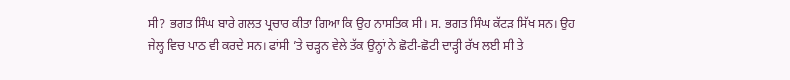ਸੀ? ਭਗਤ ਸਿੰਘ ਬਾਰੇ ਗਲਤ ਪ੍ਰਚਾਰ ਕੀਤਾ ਗਿਆ ਕਿ ਉਹ ਨਾਸਤਿਕ ਸੀ। ਸ. ਭਗਤ ਸਿੰਘ ਕੱਟੜ ਸਿੱਖ ਸਨ। ਉਹ ਜੇਲ੍ਹ ਵਿਚ ਪਾਠ ਵੀ ਕਰਦੇ ਸਨ। ਫਾਂਸੀ ’ਤੇ ਚੜ੍ਹਨ ਵੇਲੇ ਤੱਕ ਉਨ੍ਹਾਂ ਨੇ ਛੋਟੀ-ਛੋਟੀ ਦਾੜ੍ਹੀ ਰੱਖ ਲਈ ਸੀ ਤੇ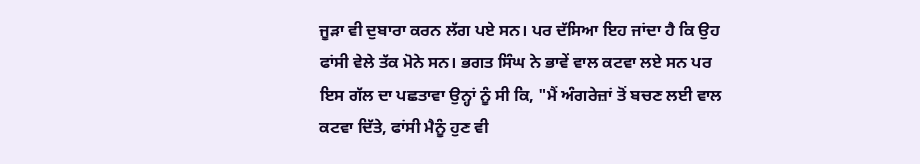ਜੂੜਾ ਵੀ ਦੁਬਾਰਾ ਕਰਨ ਲੱਗ ਪਏ ਸਨ। ਪਰ ਦੱਸਿਆ ਇਹ ਜਾਂਦਾ ਹੈ ਕਿ ਉਹ ਫਾਂਸੀ ਵੇਲੇ ਤੱਕ ਮੋਨੇ ਸਨ। ਭਗਤ ਸਿੰਘ ਨੇ ਭਾਵੇਂ ਵਾਲ ਕਟਵਾ ਲਏ ਸਨ ਪਰ ਇਸ ਗੱਲ ਦਾ ਪਛਤਾਵਾ ਉਨ੍ਹਾਂ ਨੂੰ ਸੀ ਕਿ, "ਮੈਂ ਅੰਗਰੇਜ਼ਾਂ ਤੋਂ ਬਚਣ ਲਈ ਵਾਲ ਕਟਵਾ ਦਿੱਤੇ, ਫਾਂਸੀ ਮੈਨੂੰ ਹੁਣ ਵੀ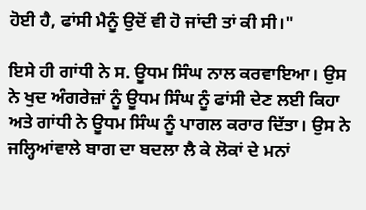ਹੋਈ ਹੈ, ਫਾਂਸੀ ਮੈਨੂੰ ਉਦੋਂ ਵੀ ਹੋ ਜਾਂਦੀ ਤਾਂ ਕੀ ਸੀ।"

ਇਸੇ ਹੀ ਗਾਂਧੀ ਨੇ ਸ. ਊਧਮ ਸਿੰਘ ਨਾਲ ਕਰਵਾਇਆ। ਉਸ ਨੇ ਖੁਦ ਅੰਗਰੇਜ਼ਾਂ ਨੂੰ ਊਧਮ ਸਿੰਘ ਨੂੰ ਫਾਂਸੀ ਦੇਣ ਲਈ ਕਿਹਾ ਅਤੇ ਗਾਂਧੀ ਨੇ ਊਧਮ ਸਿੰਘ ਨੂੰ ਪਾਗਲ ਕਰਾਰ ਦਿੱਤਾ। ਉਸ ਨੇ ਜਲ੍ਹਿਆਂਵਾਲੇ ਬਾਗ ਦਾ ਬਦਲਾ ਲੈ ਕੇ ਲੋਕਾਂ ਦੇ ਮਨਾਂ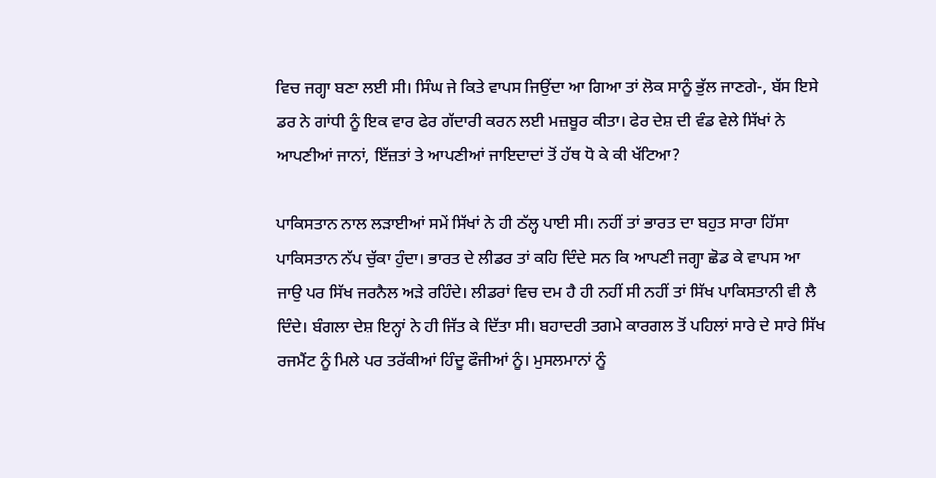ਵਿਚ ਜਗ੍ਹਾ ਬਣਾ ਲਈ ਸੀ। ਸਿੰਘ ਜੇ ਕਿਤੇ ਵਾਪਸ ਜਿਉਂਦਾ ਆ ਗਿਆ ਤਾਂ ਲੋਕ ਸਾਨੂੰ ਭੁੱਲ ਜਾਣਗੇ-, ਬੱਸ ਇਸੇ ਡਰ ਨੇ ਗਾਂਧੀ ਨੂੰ ਇਕ ਵਾਰ ਫੇਰ ਗੱਦਾਰੀ ਕਰਨ ਲਈ ਮਜ਼ਬੂਰ ਕੀਤਾ। ਫੇਰ ਦੇਸ਼ ਦੀ ਵੰਡ ਵੇਲੇ ਸਿੱਖਾਂ ਨੇ ਆਪਣੀਆਂ ਜਾਨਾਂ, ਇੱਜ਼ਤਾਂ ਤੇ ਆਪਣੀਆਂ ਜਾਇਦਾਦਾਂ ਤੋਂ ਹੱਥ ਧੋ ਕੇ ਕੀ ਖੱਟਿਆ?

ਪਾਕਿਸਤਾਨ ਨਾਲ ਲੜਾਈਆਂ ਸਮੇਂ ਸਿੱਖਾਂ ਨੇ ਹੀ ਠੱਲ੍ਹ ਪਾਈ ਸੀ। ਨਹੀਂ ਤਾਂ ਭਾਰਤ ਦਾ ਬਹੁਤ ਸਾਰਾ ਹਿੱਸਾ ਪਾਕਿਸਤਾਨ ਨੱਪ ਚੁੱਕਾ ਹੁੰਦਾ। ਭਾਰਤ ਦੇ ਲੀਡਰ ਤਾਂ ਕਹਿ ਦਿੰਦੇ ਸਨ ਕਿ ਆਪਣੀ ਜਗ੍ਹਾ ਛੋਡ ਕੇ ਵਾਪਸ ਆ ਜਾਉ ਪਰ ਸਿੱਖ ਜਰਨੈਲ ਅੜੇ ਰਹਿੰਦੇ। ਲੀਡਰਾਂ ਵਿਚ ਦਮ ਹੈ ਹੀ ਨਹੀਂ ਸੀ ਨਹੀਂ ਤਾਂ ਸਿੱਖ ਪਾਕਿਸਤਾਨੀ ਵੀ ਲੈ ਦਿੰਦੇ। ਬੰਗਲਾ ਦੇਸ਼ ਇਨ੍ਹਾਂ ਨੇ ਹੀ ਜਿੱਤ ਕੇ ਦਿੱਤਾ ਸੀ। ਬਹਾਦਰੀ ਤਗਮੇ ਕਾਰਗਲ ਤੋਂ ਪਹਿਲਾਂ ਸਾਰੇ ਦੇ ਸਾਰੇ ਸਿੱਖ ਰਜਮੈਂਟ ਨੂੰ ਮਿਲੇ ਪਰ ਤਰੱਕੀਆਂ ਹਿੰਦੂ ਫੌਜੀਆਂ ਨੂੰ। ਮੁਸਲਮਾਨਾਂ ਨੂੰ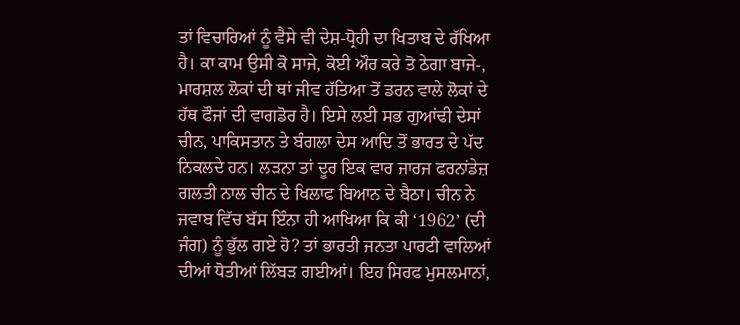ਤਾਂ ਵਿਚਾਰਿਆਂ ਨੂੰ ਵੈਸੇ ਵੀ ਦੇਸ਼-ਧ੍ਰੋਹੀ ਦਾ ਖਿਤਾਬ ਦੇ ਰੱਖਿਆ ਹੈ। ਕਾ ਕਾਮ ਉਸੀ ਕੋ ਸਾਜੇ, ਕੋਈ ਔਰ ਕਰੇ ਤੋ ਠੇਗਾ ਬਾਜੇ-, ਮਾਰਸ਼ਲ ਲੋਕਾਂ ਦੀ ਥਾਂ ਜੀਵ ਹੱਤਿਆ ਤੋਂ ਡਰਨ ਵਾਲੇ ਲੋਕਾਂ ਦੇ ਹੱਥ ਫੌਜਾਂ ਦੀ ਵਾਗਡੋਰ ਹੈ। ਇਸੇ ਲਈ ਸਭ ਗੁਆਂਢੀ ਦੇਸਾਂ ਚੀਨ, ਪਾਕਿਸਤਾਨ ਤੇ ਬੰਗਲਾ ਦੇਸ ਆਦਿ ਤੋਂ ਭਾਰਤ ਦੇ ਪੱਦ ਨਿਕਲਦੇ ਹਨ। ਲੜਨਾ ਤਾਂ ਦੂਰ ਇਕ ਵਾਰ ਜਾਰਜ ਫਰਨਾਂਡੇਜ਼ ਗਲਤੀ ਨਾਲ ਚੀਨ ਦੇ ਖਿਲਾਫ ਬਿਆਨ ਦੇ ਬੈਠਾ। ਚੀਨ ਨੇ ਜਵਾਬ ਵਿੱਚ ਬੱਸ ਇੰਨਾ ਹੀ ਆਖਿਆ ਕਿ ਕੀ ‘1962’ (ਦੀ ਜੰਗ) ਨੂੰ ਭੁੱਲ ਗਏ ਹੋ? ਤਾਂ ਭਾਰਤੀ ਜਨਤਾ ਪਾਰਟੀ ਵਾਲਿਆਂ ਦੀਆਂ ਧੋਤੀਆਂ ਲਿੱਬੜ ਗਈਆਂ। ਇਹ ਸਿਰਫ ਮੁਸਲਮਾਨਾਂ,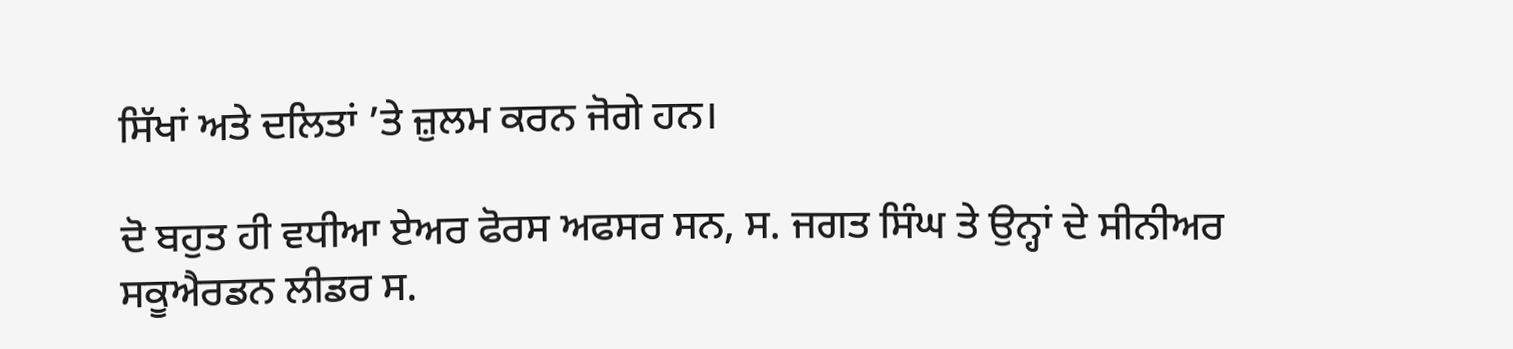ਸਿੱਖਾਂ ਅਤੇ ਦਲਿਤਾਂ ’ਤੇ ਜ਼ੁਲਮ ਕਰਨ ਜੋਗੇ ਹਨ।

ਦੋ ਬਹੁਤ ਹੀ ਵਧੀਆ ਏਅਰ ਫੋਰਸ ਅਫਸਰ ਸਨ, ਸ. ਜਗਤ ਸਿੰਘ ਤੇ ਉਨ੍ਹਾਂ ਦੇ ਸੀਨੀਅਰ ਸਕੂਐਰਡਨ ਲੀਡਰ ਸ.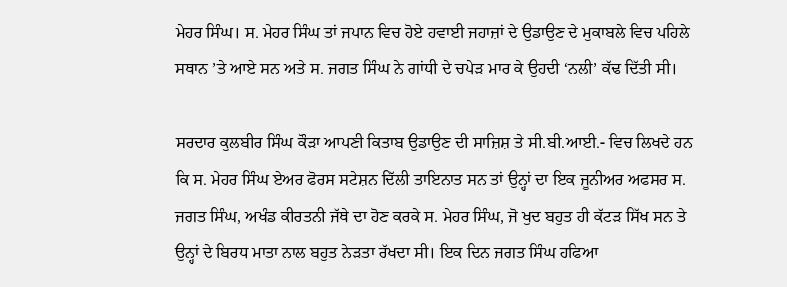ਮੇਹਰ ਸਿੰਘ। ਸ. ਮੇਹਰ ਸਿੰਘ ਤਾਂ ਜਪਾਨ ਵਿਚ ਹੋਏ ਹਵਾਈ ਜਹਾਜ਼ਾਂ ਦੇ ਉਡਾਉਣ ਦੇ ਮੁਕਾਬਲੇ ਵਿਚ ਪਹਿਲੇ ਸਥਾਨ ’ਤੇ ਆਏ ਸਨ ਅਤੇ ਸ. ਜਗਤ ਸਿੰਘ ਨੇ ਗਾਂਧੀ ਦੇ ਚਪੇੜ ਮਾਰ ਕੇ ਉਹਦੀ ‘ਨਲੀ’ ਕੱਢ ਦਿੱਤੀ ਸੀ।

ਸਰਦਾਰ ਕੁਲਬੀਰ ਸਿੰਘ ਕੌੜਾ ਆਪਣੀ ਕਿਤਾਬ ਉਡਾਉਣ ਦੀ ਸਾਜ਼ਿਸ਼ ਤੇ ਸੀ.ਬੀ.ਆਈ.- ਵਿਚ ਲਿਖਦੇ ਹਨ ਕਿ ਸ. ਮੇਹਰ ਸਿੰਘ ਏਅਰ ਫੋਰਸ ਸਟੇਸ਼ਨ ਦਿੱਲੀ ਤਾਇਨਾਤ ਸਨ ਤਾਂ ਉਨ੍ਹਾਂ ਦਾ ਇਕ ਜੂਨੀਅਰ ਅਫਸਰ ਸ. ਜਗਤ ਸਿੰਘ, ਅਖੰਡ ਕੀਰਤਨੀ ਜੱਥੇ ਦਾ ਹੋਣ ਕਰਕੇ ਸ. ਮੇਹਰ ਸਿੰਘ, ਜੋ ਖੁਦ ਬਹੁਤ ਹੀ ਕੱਟੜ ਸਿੱਖ ਸਨ ਤੇ ਉਨ੍ਹਾਂ ਦੇ ਬਿਰਧ ਮਾਤਾ ਨਾਲ ਬਹੁਤ ਨੇੜਤਾ ਰੱਖਦਾ ਸੀ। ਇਕ ਦਿਨ ਜਗਤ ਸਿੰਘ ਹਫਿਆ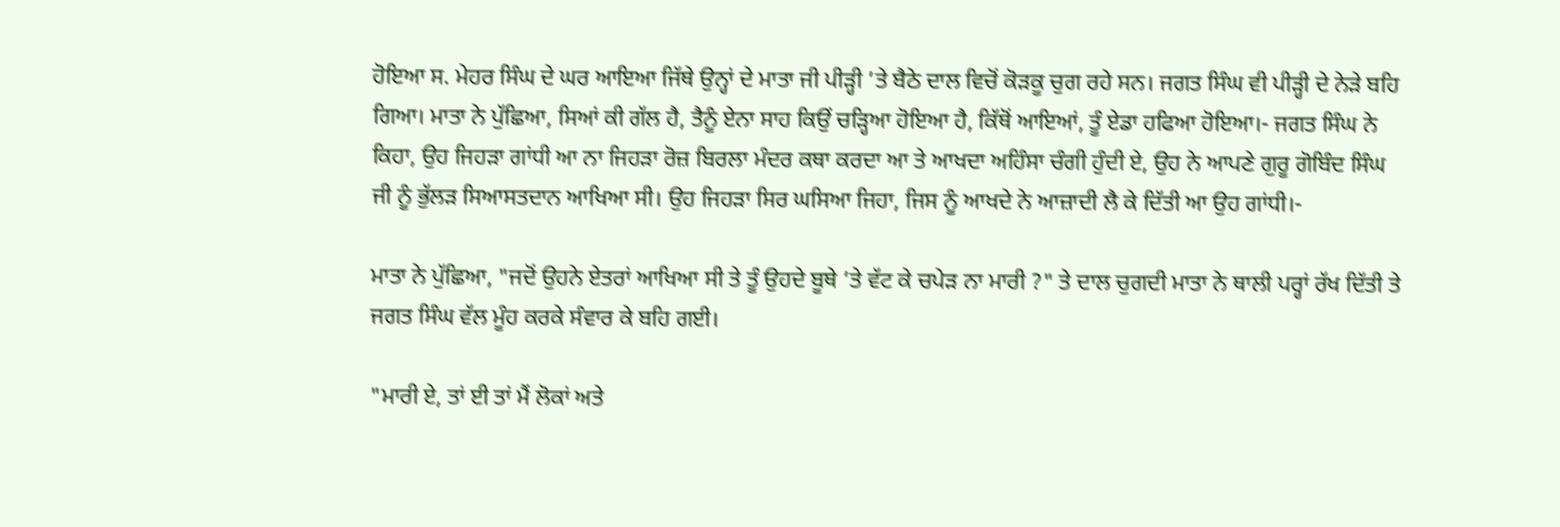ਹੋਇਆ ਸ. ਮੇਹਰ ਸਿੰਘ ਦੇ ਘਰ ਆਇਆ ਜਿੱਥੇ ਉਨ੍ਹਾਂ ਦੇ ਮਾਤਾ ਜੀ ਪੀੜ੍ਹੀ ’ਤੇ ਬੈਠੇ ਦਾਲ ਵਿਚੋਂ ਕੋੜਕੂ ਚੁਗ ਰਹੇ ਸਨ। ਜਗਤ ਸਿੰਘ ਵੀ ਪੀੜ੍ਹੀ ਦੇ ਨੇੜੇ ਬਹਿ ਗਿਆ। ਮਾਤਾ ਨੇ ਪੁੱਛਿਆ, ਸਿਆਂ ਕੀ ਗੱਲ ਹੈ, ਤੈਨੂੰ ਏਨਾ ਸਾਹ ਕਿਉਂ ਚੜ੍ਹਿਆ ਹੋਇਆ ਹੈ, ਕਿੱਥੋਂ ਆਇਆਂ, ਤੂੰ ਏਡਾ ਹਫਿਆ ਹੋਇਆ।- ਜਗਤ ਸਿੰਘ ਨੇ ਕਿਹਾ, ਉਹ ਜਿਹੜਾ ਗਾਂਧੀ ਆ ਨਾ ਜਿਹੜਾ ਰੋਜ਼ ਬਿਰਲਾ ਮੰਦਰ ਕਥਾ ਕਰਦਾ ਆ ਤੇ ਆਖਦਾ ਅਹਿੰਸਾ ਚੰਗੀ ਹੁੰਦੀ ਏ, ਉਹ ਨੇ ਆਪਣੇ ਗੁਰੂ ਗੋਬਿੰਦ ਸਿੰਘ ਜੀ ਨੂੰ ਭੁੱਲੜ ਸਿਆਸਤਦਾਨ ਆਖਿਆ ਸੀ। ਉਹ ਜਿਹੜਾ ਸਿਰ ਘਸਿਆ ਜਿਹਾ, ਜਿਸ ਨੂੰ ਆਖਦੇ ਨੇ ਆਜ਼ਾਦੀ ਲੈ ਕੇ ਦਿੱਤੀ ਆ ਉਹ ਗਾਂਧੀ।-

ਮਾਤਾ ਨੇ ਪੁੱਛਿਆ, "ਜਦੋਂ ਉਹਨੇ ਏਤਰਾਂ ਆਖਿਆ ਸੀ ਤੇ ਤੂੰ ਉਹਦੇ ਬੂਥੇ ’ਤੇ ਵੱਟ ਕੇ ਚਪੇੜ ਨਾ ਮਾਰੀ ?" ਤੇ ਦਾਲ ਚੁਗਦੀ ਮਾਤਾ ਨੇ ਥਾਲੀ ਪਰ੍ਹਾਂ ਰੱਖ ਦਿੱਤੀ ਤੇ ਜਗਤ ਸਿੰਘ ਵੱਲ ਮੂੰਹ ਕਰਕੇ ਸੰਵਾਰ ਕੇ ਬਹਿ ਗਈ।

"ਮਾਰੀ ਏ, ਤਾਂ ਈ ਤਾਂ ਮੈਂ ਲੋਕਾਂ ਅਤੇ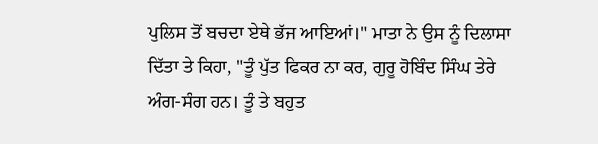ਪੁਲਿਸ ਤੋਂ ਬਚਦਾ ਏਥੇ ਭੱਜ ਆਇਆਂ।" ਮਾਤਾ ਨੇ ਉਸ ਨੂੰ ਦਿਲਾਸਾ ਦਿੱਤਾ ਤੇ ਕਿਹਾ, "ਤੂੰ ਪੁੱਤ ਫਿਕਰ ਨਾ ਕਰ, ਗੁਰੂ ਹੋਬਿੰਦ ਸਿੰਘ ਤੇਰੇ ਅੰਗ-ਸੰਗ ਹਨ। ਤੂੰ ਤੇ ਬਹੁਤ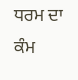ਧਰਮ ਦਾ ਕੰਮ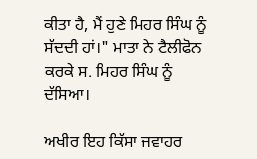ਕੀਤਾ ਹੈ, ਮੈਂ ਹੁਣੇ ਮਿਹਰ ਸਿੰਘ ਨੂੰ ਸੱਦਦੀ ਹਾਂ।" ਮਾਤਾ ਨੇ ਟੈਲੀਫੋਨ ਕਰਕੇ ਸ. ਮਿਹਰ ਸਿੰਘ ਨੂੰ ਦੱਸਿਆ।

ਅਖੀਰ ਇਹ ਕਿੱਸਾ ਜਵਾਹਰ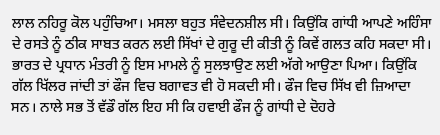ਲਾਲ ਨਹਿਰੂ ਕੋਲ ਪਹੁੰਚਿਆ। ਮਸਲਾ ਬਹੁਤ ਸੰਵੇਦਨਸ਼ੀਲ ਸੀ। ਕਿਉਂਕਿ ਗਾਂਧੀ ਆਪਣੇ ਅਹਿੰਸਾ ਦੇ ਰਸਤੇ ਨੂੰ ਠੀਕ ਸਾਬਤ ਕਰਨ ਲਈ ਸਿੱਖਾਂ ਦੇ ਗੁਰੂ ਦੀ ਕੀਤੀ ਨੂੰ ਕਿਵੇਂ ਗਲਤ ਕਹਿ ਸਕਦਾ ਸੀ। ਭਾਰਤ ਦੇ ਪ੍ਰਧਾਨ ਮੰਤਰੀ ਨੂੰ ਇਸ ਮਾਮਲੇ ਨੂੰ ਸੁਲਝਾਉਣ ਲਈ ਅੱਗੇ ਆਉਣਾ ਪਿਆ। ਕਿਉਂਕਿ ਗੱਲ ਖਿੱਲਰ ਜਾਂਦੀ ਤਾਂ ਫੌਜ ਵਿਚ ਬਗਾਵਤ ਵੀ ਹੋ ਸਕਦੀ ਸੀ। ਫੌਜ ਵਿਚ ਸਿੱਖ ਵੀ ਜ਼ਿਆਦਾ ਸਨ। ਨਾਲੇ ਸਭ ਤੋਂ ਵੱਡੌ ਗੱਲ ਇਹ ਸੀ ਕਿ ਹਵਾਈ ਫੌਜ ਨੂੰ ਗਾਂਧੀ ਦੇ ਦੋਹਰੇ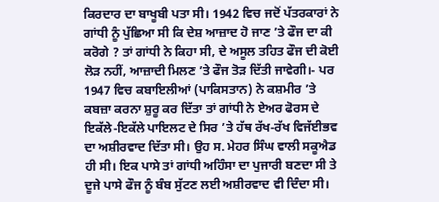ਕਿਰਦਾਰ ਦਾ ਬਾਖੂਬੀ ਪਤਾ ਸੀ। 1942 ਵਿਚ ਜਦੋਂ ਪੱਤਰਕਾਰਾਂ ਨੇ ਗਾਂਧੀ ਨੂੰ ਪੁੱਛਿਆ ਸੀ ਕਿ ਦੇਸ਼ ਆਜ਼ਾਦ ਹੋ ਜਾਣ ’ਤੇ ਫੌਜ ਦਾ ਕੀ ਕਰੋਗੇ ? ਤਾਂ ਗਾਂਧੀ ਨੇ ਕਿਹਾ ਸੀ, ਦੇ ਅਸੂਲ ਤਹਿਤ ਫੌਜ ਦੀ ਕੋਈ ਲੋੜ ਨਹੀਂ, ਆਜ਼ਾਦੀ ਮਿਲਣ ’ਤੇ ਫੌਜ ਤੋੜ ਦਿੱਤੀ ਜਾਵੇਗੀ।- ਪਰ 1947 ਵਿਚ ਕਬਾਇਲੀਆਂ (ਪਾਕਿਸਤਾਨ) ਨੇ ਕਸ਼ਮੀਰ ’ਤੇ ਕਬਜ਼ਾ ਕਰਨਾ ਸ਼ੁਰੂ ਕਰ ਦਿੱਤਾ ਤਾਂ ਗਾਂਧੀ ਨੇ ਏਅਰ ਫੋਰਸ ਦੇ ਇਕੱਲੇ-ਇਕੱਲੇ ਪਾਇਲਟ ਦੇ ਸਿਰ ’ਤੇ ਹੱਥ ਰੱਖ-ਰੱਖ ਵਿਜੱਈਭਵ ਦਾ ਅਸ਼ੀਰਵਾਦ ਦਿੱਤਾ ਸੀ। ਉਹ ਸ. ਮੇਹਰ ਸਿੰਘ ਵਾਲੀ ਸਕੂਐਡ ਹੀ ਸੀ। ਇਕ ਪਾਸੇ ਤਾਂ ਗਾਂਧੀ ਅਹਿੰਸਾ ਦਾ ਪੁਜਾਰੀ ਬਣਦਾ ਸੀ ਤੇ ਦੂਜੇ ਪਾਸੇ ਫੌਜ ਨੂੰ ਬੰਬ ਸੁੱਟਣ ਲਈ ਅਸ਼ੀਰਵਾਦ ਵੀ ਦਿੰਦਾ ਸੀ।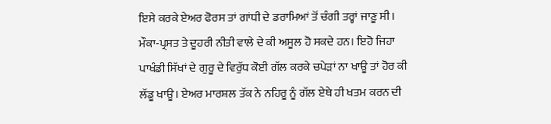ਇਸੇ ਕਰਕੇ ਏਅਰ ਫੋਰਸ ਤਾਂ ਗਾਂਧੀ ਦੇ ਡਰਾਮਿਆਂ ਤੋਂ ਚੰਗੀ ਤਰ੍ਹਾਂ ਜਾਣੂ ਸੀ। ਮੌਕਾ-ਪ੍ਰਸਤ ਤੇ ਦੂਹਰੀ ਨੀਤੀ ਵਾਲੇ ਦੇ ਕੀ ਅਸੂਲ ਹੋ ਸਕਦੇ ਹਨ। ਇਹੋ ਜਿਹਾ ਪਾਖੰਡੀ ਸਿੱਖਾਂ ਦੇ ਗੁਰੂ ਦੇ ਵਿਰੁੱਧ ਕੋਈ ਗੱਲ ਕਰਕੇ ਚਪੇੜਾਂ ਨਾ ਖਾਊ ਤਾਂ ਹੋਰ ਕੀ ਲੱਡੂ ਖਾਊ। ਏਅਰ ਮਾਰਸ਼ਲ ਤੱਕ ਨੇ ਨਹਿਰੂ ਨੂੰ ਗੱਲ ਏਥੇ ਹੀ ਖਤਮ ਕਰਨ ਦੀ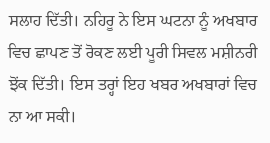ਸਲਾਹ ਦਿੱਤੀ। ਨਹਿਰੂ ਨੇ ਇਸ ਘਟਨਾ ਨੂੰ ਅਖਬਾਰ ਵਿਚ ਛਾਪਣ ਤੋਂ ਰੋਕਣ ਲਈ ਪੂਰੀ ਸਿਵਲ ਮਸ਼ੀਨਰੀ ਝੋਂਕ ਦਿੱਤੀ। ਇਸ ਤਰ੍ਹਾਂ ਇਹ ਖਬਰ ਅਖਬਾਰਾਂ ਵਿਚ ਨਾ ਆ ਸਕੀ।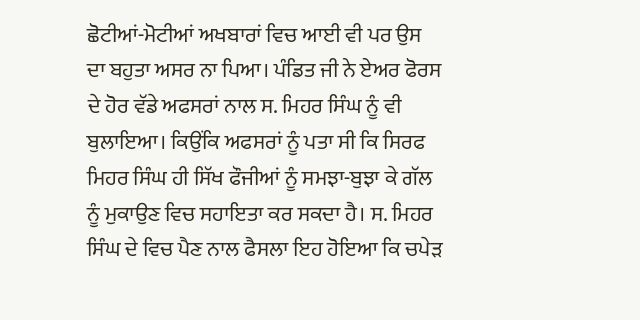ਛੋਟੀਆਂ-ਮੋਟੀਆਂ ਅਖਬਾਰਾਂ ਵਿਚ ਆਈ ਵੀ ਪਰ ਉਸ ਦਾ ਬਹੁਤਾ ਅਸਰ ਨਾ ਪਿਆ। ਪੰਡਿਤ ਜੀ ਨੇ ਏਅਰ ਫੋਰਸ ਦੇ ਹੋਰ ਵੱਡੇ ਅਫਸਰਾਂ ਨਾਲ ਸ. ਮਿਹਰ ਸਿੰਘ ਨੂੰ ਵੀ ਬੁਲਾਇਆ। ਕਿਉਂਕਿ ਅਫਸਰਾਂ ਨੂੰ ਪਤਾ ਸੀ ਕਿ ਸਿਰਫ ਮਿਹਰ ਸਿੰਘ ਹੀ ਸਿੱਖ ਫੌਜੀਆਂ ਨੂੰ ਸਮਝਾ-ਬੁਝਾ ਕੇ ਗੱਲ ਨੂੰ ਮੁਕਾਉਣ ਵਿਚ ਸਹਾਇਤਾ ਕਰ ਸਕਦਾ ਹੈ। ਸ. ਮਿਹਰ ਸਿੰਘ ਦੇ ਵਿਚ ਪੈਣ ਨਾਲ ਫੈਸਲਾ ਇਹ ਹੋਇਆ ਕਿ ਚਪੇੜ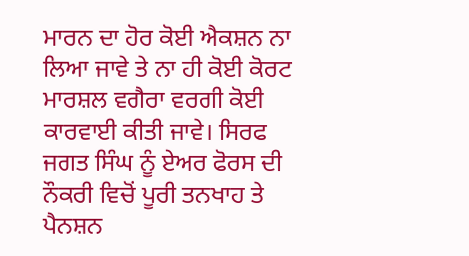ਮਾਰਨ ਦਾ ਹੋਰ ਕੋਈ ਐਕਸ਼ਨ ਨਾ ਲਿਆ ਜਾਵੇ ਤੇ ਨਾ ਹੀ ਕੋਈ ਕੋਰਟ ਮਾਰਸ਼ਲ ਵਗੈਰਾ ਵਰਗੀ ਕੋਈ ਕਾਰਵਾਈ ਕੀਤੀ ਜਾਵੇ। ਸਿਰਫ ਜਗਤ ਸਿੰਘ ਨੂੰ ਏਅਰ ਫੋਰਸ ਦੀ ਨੌਕਰੀ ਵਿਚੋਂ ਪੂਰੀ ਤਨਖਾਹ ਤੇ ਪੈਨਸ਼ਨ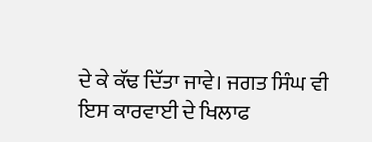ਦੇ ਕੇ ਕੱਢ ਦਿੱਤਾ ਜਾਵੇ। ਜਗਤ ਸਿੰਘ ਵੀ ਇਸ ਕਾਰਵਾਈ ਦੇ ਖਿਲਾਫ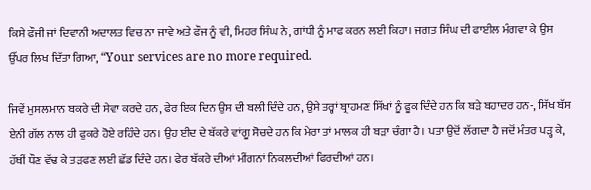ਕਿਸੇ ਫੌਜੀ ਜਾਂ ਦਿਵਾਨੀ ਅਦਾਲਤ ਵਿਚ ਨਾ ਜਾਵੇ ਅਤੇ ਫੌਜ ਨੂੰ ਵੀ, ਮਿਹਰ ਸਿੰਘ ਨੇ, ਗਾਂਧੀ ਨੂੰ ਮਾਫ ਕਰਨ ਲਈ ਕਿਹਾ। ਜਗਤ ਸਿੰਘ ਦੀ ਫਾਈਲ ਮੰਗਵਾ ਕੇ ਉਸ ਉੱਪਰ ਲਿਖ ਦਿੱਤਾ ਗਿਆ, “Your services are no more required.

ਜਿਵੇਂ ਮੁਸਲਮਾਨ ਬਕਰੇ ਦੀ ਸੇਵਾ ਕਰਦੇ ਹਨ, ਫੇਰ ਇਕ ਦਿਨ ਉਸ ਦੀ ਬਲੀ ਦਿੰਦੇ ਹਨ, ਉਸੇ ਤਰ੍ਹਾਂ ਬ੍ਰਾਹਮਣ ਸਿੱਖਾਂ ਨੂੰ ਫੂਕ ਦਿੰਦੇ ਹਨ ਕਿ ਬੜੇ ਬਹਾਦਰ ਹਨ-, ਸਿੱਖ ਬੱਸ ਏਨੀ ਗੱਲ ਨਾਲ ਹੀ ਫੁਕਰੇ ਹੋਏ ਰਹਿੰਦੇ ਹਨ। ਉਹ ਈਦ ਦੇ ਬੱਕਰੇ ਵਾਂਗੂ ਸੋਚਦੇ ਹਨ ਕਿ ਮੇਰਾ ਤਾਂ ਮਾਲਕ ਹੀ ਬੜਾ ਚੰਗਾ ਹੈ। ਪਤਾ ਉਦੋਂ ਲੱਗਦਾ ਹੈ ਜਦੋਂ ਮੰਤਰ ਪੜ੍ਹ ਕੇ, ਹੱਥੀਂ ਧੌਣ ਵੱਢ ਕੇ ਤੜਫਣ ਲਈ ਛੱਡ ਦਿੰਦੇ ਹਨ। ਫੇਰ ਬੱਕਰੇ ਦੀਆਂ ਮੀਂਗਨਾਂ ਨਿਕਲਦੀਆਂ ਫਿਰਦੀਆਂ ਹਨ।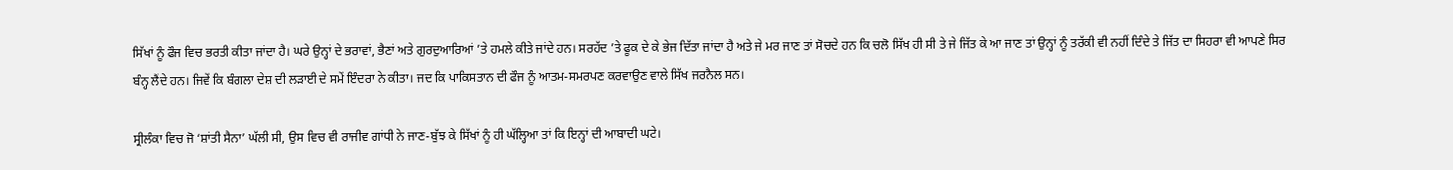ਸਿੱਖਾਂ ਨੂੰ ਫੌਜ ਵਿਚ ਭਰਤੀ ਕੀਤਾ ਜਾਂਦਾ ਹੈ। ਘਰੇ ਉਨ੍ਹਾਂ ਦੇ ਭਰਾਵਾਂ, ਭੈਣਾਂ ਅਤੇ ਗੁਰਦੁਆਰਿਆਂ ’ਤੇ ਹਮਲੇ ਕੀਤੇ ਜਾਂਦੇ ਹਨ। ਸਰਹੱਦ ’ਤੇ ਫੂਕ ਦੇ ਕੇ ਭੇਜ ਦਿੱਤਾ ਜਾਂਦਾ ਹੈ ਅਤੇ ਜੇ ਮਰ ਜਾਣ ਤਾਂ ਸੋਚਦੇ ਹਨ ਕਿ ਚਲੋ ਸਿੱਖ ਹੀ ਸੀ ਤੇ ਜੇ ਜਿੱਤ ਕੇ ਆ ਜਾਣ ਤਾਂ ਉਨ੍ਹਾਂ ਨੂੰ ਤਰੱਕੀ ਵੀ ਨਹੀਂ ਦਿੰਦੇ ਤੇ ਜਿੱਤ ਦਾ ਸਿਹਰਾ ਵੀ ਆਪਣੇ ਸਿਰ ਬੰਨ੍ਹ ਲੈਂਦੇ ਹਨ। ਜਿਵੇਂ ਕਿ ਬੰਗਲਾ ਦੇਸ਼ ਦੀ ਲੜਾਈ ਦੇ ਸਮੇਂ ਇੰਦਰਾ ਨੇ ਕੀਤਾ। ਜਦ ਕਿ ਪਾਕਿਸਤਾਨ ਦੀ ਫੌਜ ਨੂੰ ਆਤਮ-ਸਮਰਪਣ ਕਰਵਾਉਣ ਵਾਲੇ ਸਿੱਖ ਜਰਨੈਲ ਸਨ।

ਸ੍ਰੀਲੰਕਾ ਵਿਚ ਜੋ ‘ਸ਼ਾਂਤੀ ਸੈਨਾ’ ਘੱਲੀ ਸੀ, ਉਸ ਵਿਚ ਵੀ ਰਾਜੀਵ ਗਾਂਧੀ ਨੇ ਜਾਣ-ਬੁੱਝ ਕੇ ਸਿੱਖਾਂ ਨੂੰ ਹੀ ਘੱਲ੍ਹਿਆ ਤਾਂ ਕਿ ਇਨ੍ਹਾਂ ਦੀ ਆਬਾਦੀ ਘਟੇ।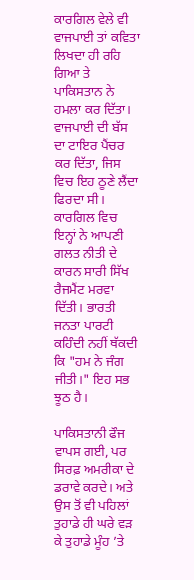ਕਾਰਗਿਲ ਵੇਲੇ ਵੀ ਵਾਜਪਾਈ ਤਾਂ ਕਵਿਤਾ ਲਿਖਦਾ ਹੀ ਰਹਿ ਗਿਆ ਤੇ ਪਾਕਿਸਤਾਨ ਨੇ ਹਮਲਾ ਕਰ ਦਿੱਤਾ। ਵਾਜਪਾਈ ਦੀ ਬੱਸ ਦਾ ਟਾਇਰ ਪੈਂਚਰ ਕਰ ਦਿੱਤਾ, ਜਿਸ ਵਿਚ ਇਹ ਠੂਣੇ ਲੈਂਦਾ ਫਿਰਦਾ ਸੀ। ਕਾਰਗਿਲ ਵਿਚ ਇਨ੍ਹਾਂ ਨੇ ਆਪਣੀ ਗਲਤ ਨੀਤੀ ਦੇ ਕਾਰਨ ਸਾਰੀ ਸਿੱਖ ਰੈਜਮੈਂਟ ਮਰਵਾ ਦਿੱਤੀ। ਭਾਰਤੀ ਜਨਤਾ ਪਾਰਟੀ ਕਹਿੰਦੀ ਨਹੀਂ ਥੱਕਦੀ ਕਿ "ਹਮ ਨੇ ਜੰਗ ਜੀਤੀ।" ਇਹ ਸਭ ਝੂਠ ਹੈ।

ਪਾਕਿਸਤਾਨੀ ਫੌਜ ਵਾਪਸ ਗਈ, ਪਰ ਸਿਰਫ਼ ਅਮਰੀਕਾ ਦੇ ਡਰਾਵੇ ਕਰਦੇ। ਅਤੇ ਉਸ ਤੋਂ ਵੀ ਪਹਿਲਾਂ ਤੁਹਾਡੇ ਹੀ ਘਰੇ ਵੜ ਕੇ ਤੁਹਾਡੇ ਮੂੰਹ ’ਤੇ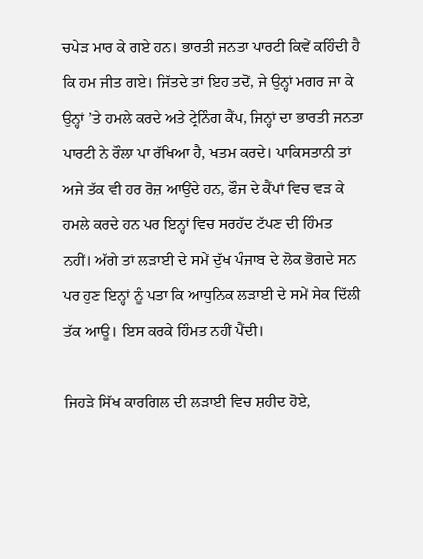ਚਪੇੜ ਮਾਰ ਕੇ ਗਏ ਹਨ। ਭਾਰਤੀ ਜਨਤਾ ਪਾਰਟੀ ਕਿਵੇਂ ਕਹਿੰਦੀ ਹੈ ਕਿ ਹਮ ਜੀਤ ਗਏ। ਜਿੱਤਦੇ ਤਾਂ ਇਹ ਤਦੋਂ, ਜੇ ਉਨ੍ਹਾਂ ਮਗਰ ਜਾ ਕੇ ਉਨ੍ਹਾਂ ’ਤੇ ਹਮਲੇ ਕਰਦੇ ਅਤੇ ਟ੍ਰੇਨਿੰਗ ਕੈਂਪ, ਜਿਨ੍ਹਾਂ ਦਾ ਭਾਰਤੀ ਜਨਤਾ ਪਾਰਟੀ ਨੇ ਰੌਲਾ ਪਾ ਰੱਖਿਆ ਹੈ, ਖਤਮ ਕਰਦੇ। ਪਾਕਿਸਤਾਨੀ ਤਾਂ ਅਜੇ ਤੱਕ ਵੀ ਹਰ ਰੋਜ਼ ਆਉਂਦੇ ਹਨ, ਫੌਜ ਦੇ ਕੈਂਪਾਂ ਵਿਚ ਵੜ ਕੇ ਹਮਲੇ ਕਰਦੇ ਹਨ ਪਰ ਇਨ੍ਹਾਂ ਵਿਚ ਸਰਹੱਦ ਟੱਪਣ ਦੀ ਹਿੰਮਤ ਨਹੀਂ। ਅੱਗੇ ਤਾਂ ਲੜਾਈ ਦੇ ਸਮੇਂ ਦੁੱਖ ਪੰਜਾਬ ਦੇ ਲੋਕ ਭੋਗਦੇ ਸਨ ਪਰ ਹੁਣ ਇਨ੍ਹਾਂ ਨੂੰ ਪਤਾ ਕਿ ਆਧੁਨਿਕ ਲੜਾਈ ਦੇ ਸਮੇਂ ਸੇਕ ਦਿੱਲੀ ਤੱਕ ਆਊ। ਇਸ ਕਰਕੇ ਹਿੰਮਤ ਨਹੀਂ ਪੈਂਦੀ।

ਜਿਹੜੇ ਸਿੱਖ ਕਾਰਗਿਲ ਦੀ ਲੜਾਈ ਵਿਚ ਸ਼ਹੀਦ ਹੋਏ,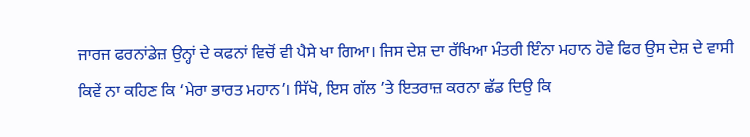ਜਾਰਜ ਫਰਨਾਂਡੇਜ਼ ਉਨ੍ਹਾਂ ਦੇ ਕਫਨਾਂ ਵਿਚੋਂ ਵੀ ਪੈਸੇ ਖਾ ਗਿਆ। ਜਿਸ ਦੇਸ਼ ਦਾ ਰੱਖਿਆ ਮੰਤਰੀ ਇੰਨਾ ਮਹਾਨ ਹੋਵੇ ਫਿਰ ਉਸ ਦੇਸ਼ ਦੇ ਵਾਸੀ ਕਿਵੇਂ ਨਾ ਕਹਿਣ ਕਿ ‘ਮੇਰਾ ਭਾਰਤ ਮਹਾਨ’। ਸਿੱਖੋ, ਇਸ ਗੱਲ ’ਤੇ ਇਤਰਾਜ਼ ਕਰਨਾ ਛੱਡ ਦਿਉ ਕਿ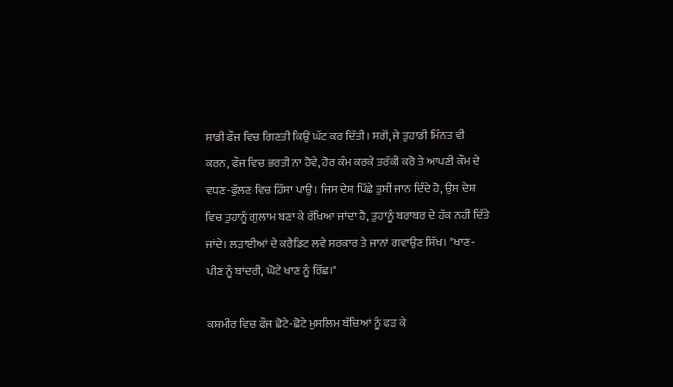ਸਾਡੀ ਫੌਜ ਵਿਚ ਗਿਣਤੀ ਕਿਉਂ ਘੱਟ ਕਰ ਦਿੱਤੀ। ਸਗੋਂ, ਜੇ ਤੁਹਾਡੀ ਮਿੰਨਤ ਵੀ ਕਰਨ, ਫੌਜ ਵਿਚ ਭਰਤੀ ਨਾ ਹੋਵੇ, ਹੋਰ ਕੰਮ ਕਰਕੇ ਤਰੱਕੀ ਕਰੋ ਤੇ ਆਪਣੀ ਕੌਮ ਦੇ ਵਧਣ-ਫੁੱਲਣ ਵਿਚ ਹਿੱਸਾ ਪਾਉ। ਜਿਸ ਦੇਸ਼ ਪਿੱਛੇ ਤੁਸੀਂ ਜਾਨ ਦਿੰਦੇ ਹੋ, ਉਸ ਦੇਸ਼ ਵਿਚ ਤੁਹਾਨੂੰ ਗੁਲਾਮ ਬਣਾ ਕੇ ਰੱਖਿਆ ਜਾਂਦਾ ਹੈ, ਤੁਹਾਨੂੰ ਬਰਾਬਰ ਦੇ ਹੱਕ ਨਹੀਂ ਦਿੱਤੇ ਜਾਂਦੇ। ਲੜਾਈਆਂ ਦੇ ਕਰੈਡਿਟ ਲਵੇ ਸਰਕਾਰ ਤੇ ਜਾਨਾਂ ਗਵਾਉਣ ਸਿੱਖ। "ਖਾਣ-ਪੀਣ ਨੂੰ ਬਾਂਦਰੀ, ਘੋਟੇ ਖਾਣ ਨੂੰ ਰਿੱਛ।"

ਕਸ਼ਮੀਰ ਵਿਚ ਫੌਜ ਛੋਟੇ-ਛੋਟੇ ਮੁਸਲਿਮ ਬੱਚਿਆਂ ਨੂੰ ਫੜ ਕੇ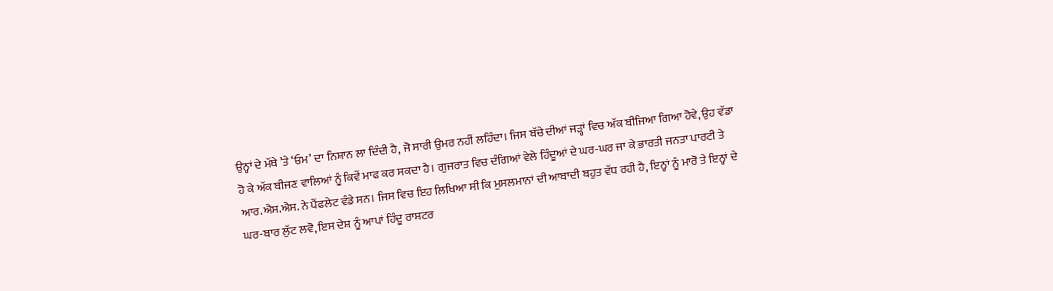ਉਨ੍ਹਾਂ ਦੇ ਮੱਥੇ ’ਤੇ ‘ਓਮ’ ਦਾ ਨਿਸ਼ਾਨ ਲਾ ਦਿੰਦੀ ਹੈ, ਜੋ ਸਾਰੀ ਉਮਰ ਨਹੀਂ ਲਹਿੰਦਾ। ਜਿਸ ਬੱਚੇ ਦੀਆਂ ਜੜ੍ਹਾਂ ਵਿਚ ਅੱਕ ਬੀਜਿਆ ਗਿਆ ਹੋਵੇ, ਉਹ ਵੱਡਾ ਹੋ ਕੇ ਅੱਕ ਬੀਜਣ ਵਾਲਿਆਂ ਨੂੰ ਕਿਵੇਂ ਮਾਫ ਕਰ ਸਕਦਾ ਹੈ। ਗੁਜਰਾਤ ਵਿਚ ਦੰਗਿਆਂ ਵੇਲੇ ਹਿੰਦੂਆਂ ਦੇ ਘਰ-ਘਰ ਜਾ ਕੇ ਭਾਰਤੀ ਜਨਤਾ ਪਾਰਟੀ ਤੇ ਆਰ.ਐਸ.ਐਸ. ਨੇ ਪੈਂਫਲੇਟ ਵੰਡੇ ਸਨ। ਜਿਸ ਵਿਚ ਇਹ ਲਿਖਿਆ ਸੀ ਕਿ ਮੁਸਲਮਾਨਾਂ ਦੀ ਆਬਾਦੀ ਬਹੁਤ ਵੱਧ ਰਹੀ ਹੈ, ਇਨ੍ਹਾਂ ਨੂੰ ਮਾਰੋ ਤੇ ਇਨ੍ਹਾਂ ਦੇ ਘਰ-ਬਾਰ ਲੁੱਟ ਲਵੋ, ਇਸ ਦੇਸ਼ ਨੂੰ ਆਪਾਂ ਹਿੰਦੂ ਰਾਸ਼ਟਰ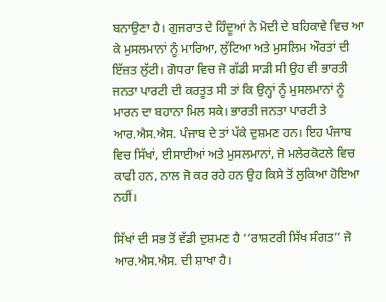ਬਨਾਉਣਾ ਹੈ। ਗੁਜਰਾਤ ਦੇ ਹਿੰਦੂਆਂ ਨੇ ਮੋਦੀ ਦੇ ਬਹਿਕਾਵੇ ਵਿਚ ਆ ਕੇ ਮੁਸਲਮਾਨਾਂ ਨੂੰ ਮਾਰਿਆ, ਲੁੱਟਿਆ ਅਤੇ ਮੁਸਲਿਮ ਔਰਤਾਂ ਦੀ ਇੱਜ਼ਤ ਲੁੱਟੀ। ਗੋਧਰਾ ਵਿਚ ਜੋ ਗੱਡੀ ਸਾੜੀ ਸੀ ਉਹ ਵੀ ਭਾਰਤੀ ਜਨਤਾ ਪਾਰਟੀ ਦੀ ਕਰਤੂਤ ਸੀ ਤਾਂ ਕਿ ਉਨ੍ਹਾਂ ਨੂੰ ਮੁਸਲਮਾਨਾਂ ਨੂੰ ਮਾਰਨ ਦਾ ਬਹਾਨਾ ਮਿਲ ਸਕੇ। ਭਾਰਤੀ ਜਨਤਾ ਪਾਰਟੀ ਤੇ ਆਰ.ਐਸ.ਐਸ. ਪੰਜਾਬ ਦੇ ਤਾਂ ਪੱਕੇ ਦੁਸ਼ਮਣ ਹਨ। ਇਹ ਪੰਜਾਬ ਵਿਚ ਸਿੱਖਾਂ, ਈਸਾਈਆਂ ਅਤੇ ਮੁਸਲਮਾਨਾਂ, ਜੋ ਮਲੇਰਕੋਟਲੇ ਵਿਚ ਕਾਫੀ ਹਨ, ਨਾਲ ਜੋ ਕਰ ਰਹੇ ਹਨ ਉਹ ਕਿਸੇ ਤੋਂ ਲੁਕਿਆ ਹੋਇਆ ਨਹੀਂ।

ਸਿੱਖਾਂ ਦੀ ਸਭ ਤੋਂ ਵੱਡੀ ਦੁਸ਼ਮਣ ਹੈ ‘‘ਰਾਸ਼ਟਰੀ ਸਿੱਖ ਸੰਗਤ’’ ਜੋ ਆਰ.ਐਸ.ਐਸ. ਦੀ ਸ਼ਾਖਾ ਹੈ।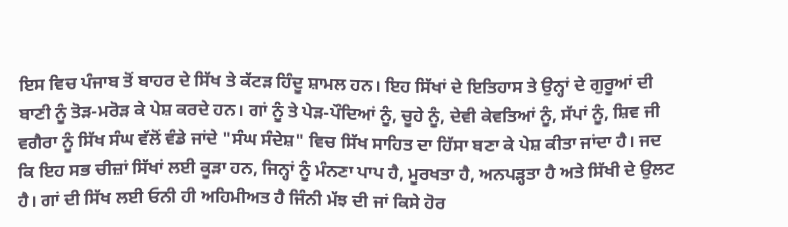ਇਸ ਵਿਚ ਪੰਜਾਬ ਤੋਂ ਬਾਹਰ ਦੇ ਸਿੱਖ ਤੇ ਕੱਟੜ ਹਿੰਦੂ ਸ਼ਾਮਲ ਹਨ। ਇਹ ਸਿੱਖਾਂ ਦੇ ਇਤਿਹਾਸ ਤੇ ਉਨ੍ਹਾਂ ਦੇ ਗੁਰੂਆਂ ਦੀ ਬਾਣੀ ਨੂੰ ਤੋੜ-ਮਰੋੜ ਕੇ ਪੇਸ਼ ਕਰਦੇ ਹਨ। ਗਾਂ ਨੂੰ ਤੇ ਪੇੜ-ਪੌਦਿਆਂ ਨੂੰ, ਚੂਹੇ ਨੂੰ, ਦੇਵੀ ਕੇਵਤਿਆਂ ਨੂੰ, ਸੱਪਾਂ ਨੂੰ, ਸ਼ਿਵ ਜੀ ਵਗੈਰਾ ਨੂੰ ਸਿੱਖ ਸੰਘ ਵੱਲੋਂ ਵੰਡੇ ਜਾਂਦੇ "ਸੰਘ ਸੰਦੇਸ਼" ਵਿਚ ਸਿੱਖ ਸਾਹਿਤ ਦਾ ਹਿੱਸਾ ਬਣਾ ਕੇ ਪੇਸ਼ ਕੀਤਾ ਜਾਂਦਾ ਹੈ। ਜਦ ਕਿ ਇਹ ਸਭ ਚੀਜ਼ਾਂ ਸਿੱਖਾਂ ਲਈ ਕੂੜਾ ਹਨ, ਜਿਨ੍ਹਾਂ ਨੂੰ ਮੰਨਣਾ ਪਾਪ ਹੈ, ਮੂਰਖਤਾ ਹੈ, ਅਨਪੜ੍ਹਤਾ ਹੈ ਅਤੇ ਸਿੱਖੀ ਦੇ ਉਲਟ ਹੈ। ਗਾਂ ਦੀ ਸਿੱਖ ਲਈ ਓਨੀ ਹੀ ਅਹਿਮੀਅਤ ਹੈ ਜਿੰਨੀ ਮੱਝ ਦੀ ਜਾਂ ਕਿਸੇ ਹੋਰ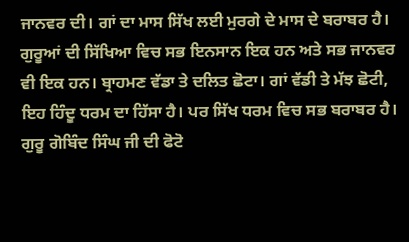ਜਾਨਵਰ ਦੀ। ਗਾਂ ਦਾ ਮਾਸ ਸਿੱਖ ਲਈ ਮੁਰਗੇ ਦੇ ਮਾਸ ਦੇ ਬਰਾਬਰ ਹੈ। ਗੁਰੂਆਂ ਦੀ ਸਿੱਖਿਆ ਵਿਚ ਸਭ ਇਨਸਾਨ ਇਕ ਹਨ ਅਤੇ ਸਭ ਜਾਨਵਰ ਵੀ ਇਕ ਹਨ। ਬ੍ਰਾਹਮਣ ਵੱਡਾ ਤੇ ਦਲਿਤ ਛੋਟਾ। ਗਾਂ ਵੱਡੀ ਤੇ ਮੱਝ ਛੋਟੀ, ਇਹ ਹਿੰਦੂ ਧਰਮ ਦਾ ਹਿੱਸਾ ਹੈ। ਪਰ ਸਿੱਖ ਧਰਮ ਵਿਚ ਸਭ ਬਰਾਬਰ ਹੈ। ਗੁਰੂ ਗੋਬਿੰਦ ਸਿੰਘ ਜੀ ਦੀ ਫੋਟੋ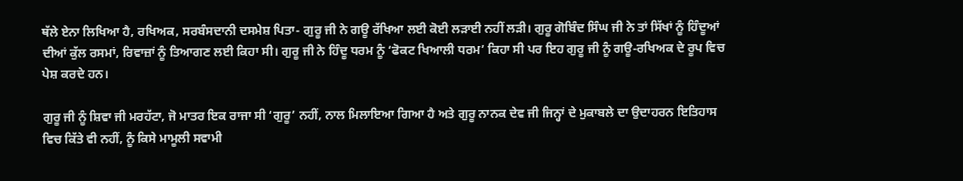ਥੱਲੇ ਏਨਾ ਲਿਖਿਆ ਹੈ, ਰਖਿਅਕ, ਸਰਬੰਸਦਾਨੀ ਦਸਮੇਸ਼ ਪਿਤਾ- ਗੁਰੂ ਜੀ ਨੇ ਗਊ ਰੱਖਿਆ ਲਈ ਕੋਈ ਲੜਾਈ ਨਹੀਂ ਲੜੀ। ਗੁਰੂ ਗੋਬਿੰਦ ਸਿੰਘ ਜੀ ਨੇ ਤਾਂ ਸਿੱਖਾਂ ਨੂੰ ਹਿੰਦੂਆਂ ਦੀਆਂ ਕੁੱਲ ਰਸਮਾਂ, ਰਿਵਾਜ਼ਾਂ ਨੂੰ ਤਿਆਗਣ ਲਈ ਕਿਹਾ ਸੀ। ਗੁਰੂ ਜੀ ਨੇ ਹਿੰਦੂ ਧਰਮ ਨੂੰ ‘ਫੋਕਟ ਖਿਆਲੀ ਧਰਮ’ ਕਿਹਾ ਸੀ ਪਰ ਇਹ ਗੁਰੂ ਜੀ ਨੂੰ ਗਊ-ਰਖਿਅਕ ਦੇ ਰੂਪ ਵਿਚ ਪੇਸ਼ ਕਰਦੇ ਹਨ।

ਗੁਰੂ ਜੀ ਨੂੰ ਸ਼ਿਵਾ ਜੀ ਮਰਹੱਟਾ, ਜੋ ਮਾਤਰ ਇਕ ਰਾਜਾ ਸੀ ‘ਗੁਰੂ’ ਨਹੀਂ, ਨਾਲ ਮਿਲਾਇਆ ਗਿਆ ਹੈ ਅਤੇ ਗੁਰੂ ਨਾਨਕ ਦੇਵ ਜੀ ਜਿਨ੍ਹਾਂ ਦੇ ਮੁਕਾਬਲੇ ਦਾ ਉਦਾਹਰਨ ਇਤਿਹਾਸ ਵਿਚ ਕਿੱਤੇ ਵੀ ਨਹੀਂ, ਨੂੰ ਕਿਸੇ ਮਾਮੂਲੀ ਸਵਾਮੀ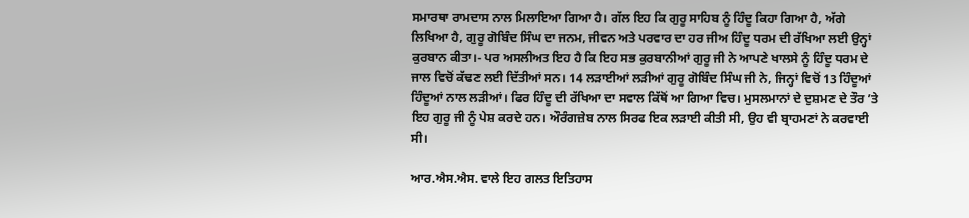ਸਮਾਰਥਾ ਰਾਮਦਾਸ ਨਾਲ ਮਿਲਾਇਆ ਗਿਆ ਹੈ। ਗੱਲ ਇਹ ਕਿ ਗੁਰੂ ਸਾਹਿਬ ਨੂੰ ਹਿੰਦੂ ਕਿਹਾ ਗਿਆ ਹੈ, ਅੱਗੇ ਲਿਖਿਆ ਹੈ, ਗੁਰੂ ਗੋਬਿੰਦ ਸਿੰਘ ਦਾ ਜਨਮ, ਜੀਵਨ ਅਤੇ ਪਰਵਾਰ ਦਾ ਹਰ ਜੀਅ ਹਿੰਦੂ ਧਰਮ ਦੀ ਰੱਖਿਆ ਲਈ ਉਨ੍ਹਾਂ ਕੁਰਬਾਨ ਕੀਤਾ।- ਪਰ ਅਸਲੀਅਤ ਇਹ ਹੈ ਕਿ ਇਹ ਸਭ ਕੁਰਬਾਨੀਆਂ ਗੁਰੂ ਜੀ ਨੇ ਆਪਣੇ ਖਾਲਸੇ ਨੂੰ ਹਿੰਦੂ ਧਰਮ ਦੇ ਜਾਲ ਵਿਚੋਂ ਕੱਢਣ ਲਈ ਦਿੱਤੀਆਂ ਸਨ। 14 ਲੜਾਈਆਂ ਲੜੀਆਂ ਗੁਰੂ ਗੋਬਿੰਦ ਸਿੰਘ ਜੀ ਨੇ, ਜਿਨ੍ਹਾਂ ਵਿਚੋਂ 13 ਹਿੰਦੂਆਂ ਹਿੰਦੂਆਂ ਨਾਲ ਲੜੀਆਂ। ਫਿਰ ਹਿੰਦੂ ਦੀ ਰੱਖਿਆ ਦਾ ਸਵਾਲ ਕਿੱਥੋਂ ਆ ਗਿਆ ਵਿਚ। ਮੁਸਲਮਾਨਾਂ ਦੇ ਦੁਸ਼ਮਣ ਦੇ ਤੌਰ ’ਤੇ ਇਹ ਗੁਰੂ ਜੀ ਨੂੰ ਪੇਸ਼ ਕਰਦੇ ਹਨ। ਔਰੰਗਜ਼ੇਬ ਨਾਲ ਸਿਰਫ ਇਕ ਲੜਾਈ ਕੀਤੀ ਸੀ, ਉਹ ਵੀ ਬ੍ਰਾਹਮਣਾਂ ਨੇ ਕਰਵਾਈ ਸੀ।

ਆਰ.ਐਸ.ਐਸ. ਵਾਲੇ ਇਹ ਗਲਤ ਇਤਿਹਾਸ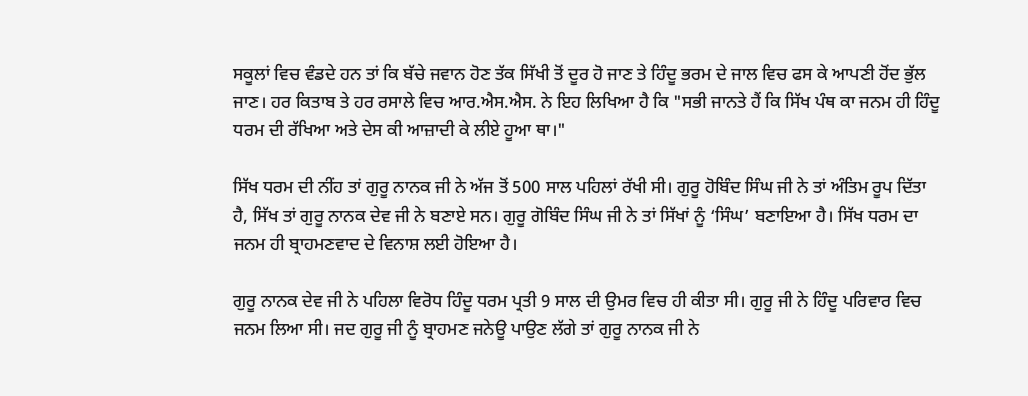ਸਕੂਲਾਂ ਵਿਚ ਵੰਡਦੇ ਹਨ ਤਾਂ ਕਿ ਬੱਚੇ ਜਵਾਨ ਹੋਣ ਤੱਕ ਸਿੱਖੀ ਤੋਂ ਦੂਰ ਹੋ ਜਾਣ ਤੇ ਹਿੰਦੂ ਭਰਮ ਦੇ ਜਾਲ ਵਿਚ ਫਸ ਕੇ ਆਪਣੀ ਹੋਂਦ ਭੁੱਲ ਜਾਣ। ਹਰ ਕਿਤਾਬ ਤੇ ਹਰ ਰਸਾਲੇ ਵਿਚ ਆਰ.ਐਸ.ਐਸ. ਨੇ ਇਹ ਲਿਖਿਆ ਹੈ ਕਿ "ਸਭੀ ਜਾਨਤੇ ਹੈਂ ਕਿ ਸਿੱਖ ਪੰਥ ਕਾ ਜਨਮ ਹੀ ਹਿੰਦੂ ਧਰਮ ਦੀ ਰੱਖਿਆ ਅਤੇ ਦੇਸ ਕੀ ਆਜ਼ਾਦੀ ਕੇ ਲੀਏ ਹੂਆ ਥਾ।"

ਸਿੱਖ ਧਰਮ ਦੀ ਨੀਂਹ ਤਾਂ ਗੁਰੂ ਨਾਨਕ ਜੀ ਨੇ ਅੱਜ ਤੋਂ 500 ਸਾਲ ਪਹਿਲਾਂ ਰੱਖੀ ਸੀ। ਗੁਰੂ ਹੋਬਿੰਦ ਸਿੰਘ ਜੀ ਨੇ ਤਾਂ ਅੰਤਿਮ ਰੂਪ ਦਿੱਤਾ ਹੈ, ਸਿੱਖ ਤਾਂ ਗੁਰੂ ਨਾਨਕ ਦੇਵ ਜੀ ਨੇ ਬਣਾਏ ਸਨ। ਗੁਰੂ ਗੋਬਿੰਦ ਸਿੰਘ ਜੀ ਨੇ ਤਾਂ ਸਿੱਖਾਂ ਨੂੰ ‘ਸਿੰਘ’ ਬਣਾਇਆ ਹੈ। ਸਿੱਖ ਧਰਮ ਦਾ ਜਨਮ ਹੀ ਬ੍ਰਾਹਮਣਵਾਦ ਦੇ ਵਿਨਾਸ਼ ਲਈ ਹੋਇਆ ਹੈ।

ਗੁਰੂ ਨਾਨਕ ਦੇਵ ਜੀ ਨੇ ਪਹਿਲਾ ਵਿਰੋਧ ਹਿੰਦੂ ਧਰਮ ਪ੍ਰਤੀ 9 ਸਾਲ ਦੀ ਉਮਰ ਵਿਚ ਹੀ ਕੀਤਾ ਸੀ। ਗੁਰੂ ਜੀ ਨੇ ਹਿੰਦੂ ਪਰਿਵਾਰ ਵਿਚ ਜਨਮ ਲਿਆ ਸੀ। ਜਦ ਗੁਰੂ ਜੀ ਨੂੰ ਬ੍ਰਾਹਮਣ ਜਨੇਊ ਪਾਉਣ ਲੱਗੇ ਤਾਂ ਗੁਰੂ ਨਾਨਕ ਜੀ ਨੇ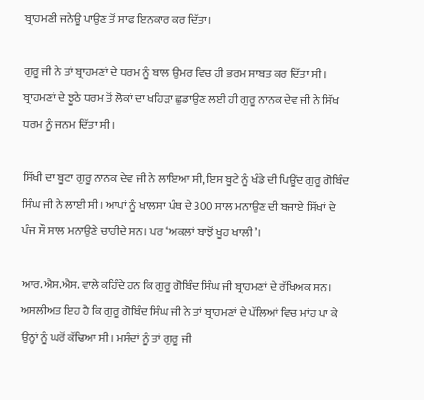ਬ੍ਰਾਹਮਣੀ ਜਨੇਊ ਪਾਉਣ ਤੋਂ ਸਾਫ ਇਨਕਾਰ ਕਰ ਦਿੱਤਾ।

ਗੁਰੂ ਜੀ ਨੇ ਤਾਂ ਬ੍ਰਾਹਮਣਾਂ ਦੇ ਧਰਮ ਨੂੰ ਬਾਲ ਉਮਰ ਵਿਚ ਹੀ ਭਰਮ ਸਾਬਤ ਕਰ ਦਿੱਤਾ ਸੀ। ਬ੍ਰਾਹਮਣਾਂ ਦੇ ਝੂਠੇ ਧਰਮ ਤੋਂ ਲੋਕਾਂ ਦਾ ਖਹਿੜਾ ਛੁਡਾਉਣ ਲਈ ਹੀ ਗੁਰੂ ਨਾਨਕ ਦੇਵ ਜੀ ਨੇ ਸਿੱਖ ਧਰਮ ਨੂੰ ਜਨਮ ਦਿੱਤਾ ਸੀ।

ਸਿੱਖੀ ਦਾ ਬੂਟਾ ਗੁਰੂ ਨਾਨਕ ਦੇਵ ਜੀ ਨੇ ਲਾਇਆ ਸੀ, ਇਸ ਬੂਟੇ ਨੂੰ ਖੰਡੇ ਦੀ ਪਿਊਂਦ ਗੁਰੂ ਗੋਬਿੰਦ ਸਿੰਘ ਜੀ ਨੇ ਲਾਈ ਸੀ। ਆਪਾਂ ਨੂੰ ਖਾਲਸਾ ਪੰਥ ਦੇ 300 ਸਾਲ ਮਨਾਉਣ ਦੀ ਬਜਾਏ ਸਿੱਖਾਂ ਦੇ ਪੰਜ ਸੌ ਸਾਲ ਮਨਾਉਣੇ ਚਾਹੀਦੇ ਸਨ। ਪਰ ‘ਅਕਲਾਂ ਬਾਝੋਂ ਖੂਹ ਖਾਲੀ’।

ਆਰ.ਐਸ.ਐਸ. ਵਾਲੇ ਕਹਿੰਦੇ ਹਨ ਕਿ ਗੁਰੂ ਗੋਬਿੰਦ ਸਿੰਘ ਜੀ ਬ੍ਰਾਹਮਣਾਂ ਦੇ ਰੱਖਿਅਕ ਸਨ। ਅਸਲੀਅਤ ਇਹ ਹੈ ਕਿ ਗੁਰੂ ਗੋਬਿੰਦ ਸਿੰਘ ਜੀ ਨੇ ਤਾਂ ਬ੍ਰਾਹਮਣਾਂ ਦੇ ਪੱਲਿਆਂ ਵਿਚ ਮਾਂਹ ਪਾ ਕੇ ਉਨ੍ਹਾਂ ਨੂੰ ਘਰੋਂ ਕੱਢਿਆ ਸੀ। ਮਸੰਦਾਂ ਨੂੰ ਤਾਂ ਗੁਰੂ ਜੀ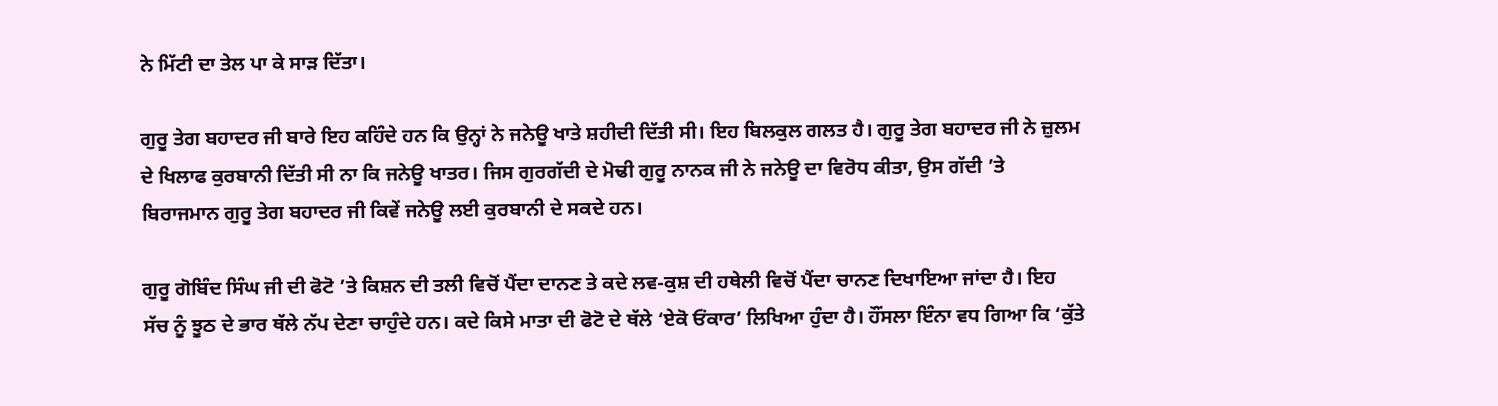ਨੇ ਮਿੱਟੀ ਦਾ ਤੇਲ ਪਾ ਕੇ ਸਾੜ ਦਿੱਤਾ।

ਗੁਰੂ ਤੇਗ ਬਹਾਦਰ ਜੀ ਬਾਰੇ ਇਹ ਕਹਿੰਦੇ ਹਨ ਕਿ ਉਨ੍ਹਾਂ ਨੇ ਜਨੇਊ ਖਾਤੇ ਸ਼ਹੀਦੀ ਦਿੱਤੀ ਸੀ। ਇਹ ਬਿਲਕੁਲ ਗਲਤ ਹੈ। ਗੁਰੂ ਤੇਗ ਬਹਾਦਰ ਜੀ ਨੇ ਜ਼ੁਲਮ ਦੇ ਖਿਲਾਫ ਕੁਰਬਾਨੀ ਦਿੱਤੀ ਸੀ ਨਾ ਕਿ ਜਨੇਊ ਖਾਤਰ। ਜਿਸ ਗੁਰਗੱਦੀ ਦੇ ਮੋਢੀ ਗੁਰੂ ਨਾਨਕ ਜੀ ਨੇ ਜਨੇਊ ਦਾ ਵਿਰੋਧ ਕੀਤਾ, ਉਸ ਗੱਦੀ ’ਤੇ ਬਿਰਾਜਮਾਨ ਗੁਰੂ ਤੇਗ ਬਹਾਦਰ ਜੀ ਕਿਵੇਂ ਜਨੇਊ ਲਈ ਕੁਰਬਾਨੀ ਦੇ ਸਕਦੇ ਹਨ।

ਗੁਰੂ ਗੋਬਿੰਦ ਸਿੰਘ ਜੀ ਦੀ ਫੋਟੋ ’ਤੇ ਕਿਸ਼ਨ ਦੀ ਤਲੀ ਵਿਚੋਂ ਪੈਂਦਾ ਦਾਨਣ ਤੇ ਕਦੇ ਲਵ-ਕੁਸ਼ ਦੀ ਹਥੇਲੀ ਵਿਚੋਂ ਪੈਂਦਾ ਚਾਨਣ ਦਿਖਾਇਆ ਜਾਂਦਾ ਹੈ। ਇਹ ਸੱਚ ਨੂੰ ਝੂਠ ਦੇ ਭਾਰ ਥੱਲੇ ਨੱਪ ਦੇਣਾ ਚਾਹੁੰਦੇ ਹਨ। ਕਦੇ ਕਿਸੇ ਮਾਤਾ ਦੀ ਫੋਟੋ ਦੇ ਥੱਲੇ ‘ਏਕੋ ਓਂਕਾਰ’ ਲਿਖਿਆ ਹੁੰਦਾ ਹੈ। ਹੌਂਸਲਾ ਇੰਨਾ ਵਧ ਗਿਆ ਕਿ ‘ਕੁੱਤੇ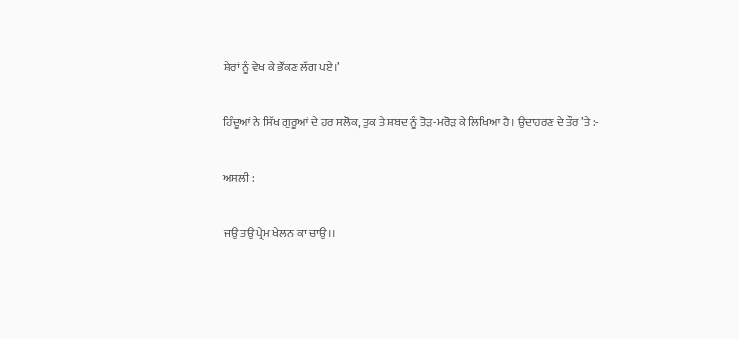ਸ਼ੇਰਾਂ ਨੂੰ ਵੇਖ ਕੇ ਭੌਂਕਣ ਲੱਗ ਪਏ।’

ਹਿੰਦੂਆਂ ਨੇ ਸਿੱਖ ਗੁਰੂਆਂ ਦੇ ਹਰ ਸਲੋਕ, ਤੁਕ ਤੇ ਸ਼ਬਦ ਨੂੰ ਤੋੜ-ਮਰੋੜ ਕੇ ਲਿਖਿਆ ਹੈ। ਉਦਾਹਰਣ ਦੇ ਤੌਰ ’ਤੇ :-

ਅਸਲੀ :

ਜਉ ਤਉ ਪ੍ਰੇਮ ਖੇਲਨ ਕਾ ਚਾਉ।।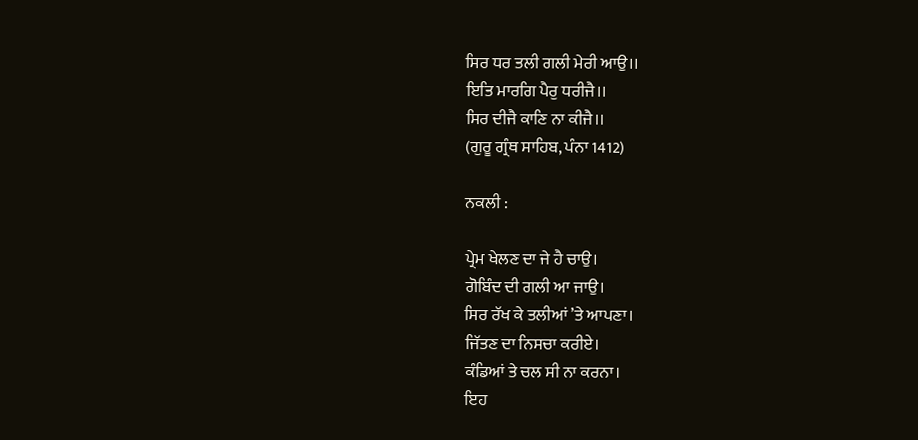ਸਿਰ ਧਰ ਤਲੀ ਗਲੀ ਮੇਰੀ ਆਉ।।
ਇਤਿ ਮਾਰਗਿ ਪੈਰੁ ਧਰੀਜੈ।।
ਸਿਰ ਦੀਜੈ ਕਾਣਿ ਨਾ ਕੀਜੈ।।
(ਗੁਰੂ ਗ੍ਰੰਥ ਸਾਹਿਬ, ਪੰਨਾ 1412)

ਨਕਲੀ :

ਪ੍ਰੇਮ ਖੇਲਣ ਦਾ ਜੇ ਹੈ ਚਾਉ।
ਗੋਬਿੰਦ ਦੀ ਗਲੀ ਆ ਜਾਉ।
ਸਿਰ ਰੱਖ ਕੇ ਤਲੀਆਂ ’ਤੇ ਆਪਣਾ।
ਜਿੱਤਣ ਦਾ ਨਿਸਚਾ ਕਰੀਏ।
ਕੰਡਿਆਂ ਤੇ ਚਲ ਸੀ ਨਾ ਕਰਨਾ।
ਇਹ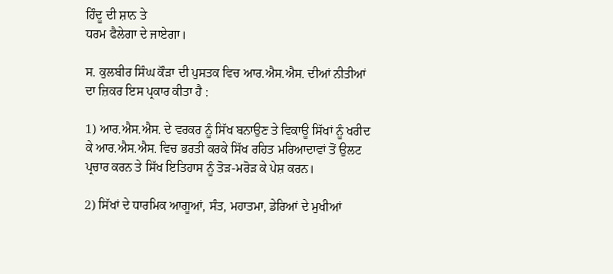ਹਿੰਦੂ ਦੀ ਸ਼ਾਨ ਤੇ
ਧਰਮ ਫੈਲੇਗਾ ਦੇ ਜਾਏਗਾ।

ਸ. ਕੁਲਬੀਰ ਸਿੰਘ ਕੌੜਾ ਦੀ ਪੁਸਤਕ ਵਿਚ ਆਰ.ਐਸ.ਐਸ. ਦੀਆਂ ਨੀਤੀਆਂ ਦਾ ਜ਼ਿਕਰ ਇਸ ਪ੍ਰਕਾਰ ਕੀਤਾ ਹੈ :

1) ਆਰ.ਐਸ.ਐਸ. ਦੇ ਵਰਕਰ ਨੂੰ ਸਿੱਖ ਬਨਾਉਣ ਤੇ ਵਿਕਾਊ ਸਿੱਖਾਂ ਨੂੰ ਖਰੀਦ ਕੇ ਆਰ.ਐਸ.ਐਸ. ਵਿਚ ਭਰਤੀ ਕਰਕੇ ਸਿੱਖ ਰਹਿਤ ਮਰਿਆਦਾਵਾਂ ਤੋਂ ਉਲਟ ਪ੍ਰਚਾਰ ਕਰਨ ਤੇ ਸਿੱਖ ਇਤਿਹਾਸ ਨੂੰ ਤੋੜ-ਮਰੋੜ ਕੇ ਪੇਸ਼ ਕਰਨ।

2) ਸਿੱਖਾਂ ਦੇ ਧਾਰਮਿਕ ਆਗੂਆਂ, ਸੰਤ, ਮਹਾਤਮਾ, ਡੇਰਿਆਂ ਦੇ ਮੁਖੀਆਂ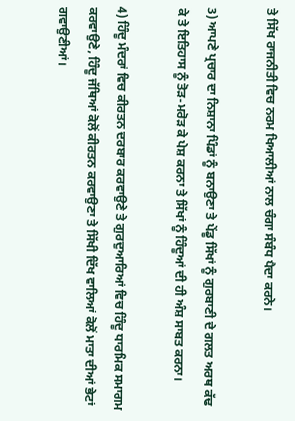ਤੇ ਸਿੱਖ ਰਾਜਨੀਤੀ ਵਿਚ ਨਰਮ ਖਿਆਲੀਆਂ ਨਾਲ ਚੰਗਾ ਸੰਬੰਧ ਪੈਦਾ ਕਰਨੇ।

3) ਆਪਣੇ ਪ੍ਰਚਾਰ ਦਾ ਨਿਸ਼ਾਨਾ ਪਿੰਡਾਂ ਨੂੰ ਬਨਾਉਣਾ ਤੇ ਪੇਂਡੂ ਸਿੱਖਾਂ ਨੂੰ ਗੁਰਬਾਣੀ ਦੇ ਗਲਤ ਅਰਥ ਕੱਢ ਕੇ ਤੇ ਇਤਿਹਾਸ ਨੂੰ ਤੋੜ-ਮਰੋੜ ਕੇ ਪੇਸ਼ ਕਰਨਾ ਤੇ ਸਿੱਖਾਂ ਨੂੰ ਹਿੰਦੂਆਂ ਦੀ ਹੀ ਅੰਸ਼ ਸਾਬਤ ਕਰਨਾ।

4) ਹਿੰਦੂ ਮੰਦਰਾਂ ਵਿਚ ਕੀਰਤਨ ਦਰਬਾਰ ਕਰਵਾਉਣੇ ਤੇ ਗੁਰਦੁਆਰਿਆਂ ਵਿਚ ਹਿੰਦੂ ਧਾਰਮਿਕ ਸਮਾਗਮ ਕਰਵਾਉਣੇ, ਹਿੰਦੂ ਜੱਥਿਆਂ ਕੋਲੋਂ ਕੀਰਤਨ ਕਰਵਾਉਣਾ ਤੇ ਸਿੱਖੀ ਦਿੱਖ ਵਾਲਿਆਂ ਕੋਲੋਂ ਮਾਤਾ ਦੀਆਂ ਭੇਟਾਂ ਗਵਾਉਣੀਆਂ।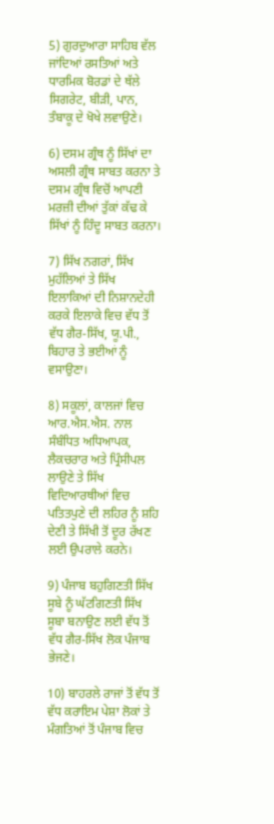5) ਗੁਰਦੁਆਰਾ ਸਾਹਿਬ ਵੱਲ ਜਾਂਦਿਆਂ ਰਸਤਿਆਂ ਅਤੇ ਧਾਰਮਿਕ ਬੋਰਡਾਂ ਦੇ ਥੱਲੇ ਸਿਗਰੇਟ, ਬੀੜੀ, ਪਾਨ, ਤੰਬਾਕੂ ਦੇ ਖੋਖੇ ਲਵਾਉਣੇ।

6) ਦਸਮ ਗ੍ਰੰਥ ਨੂੰ ਸਿੱਖਾਂ ਦਾ ਅਸਲੀ ਗ੍ਰੰਥ ਸਾਬਤ ਕਰਨਾ ਤੇ ਦਸਮ ਗ੍ਰੰਥ ਵਿਚੋਂ ਆਪਣੀ ਮਰਜ਼ੀ ਦੀਆਂ ਤੁੱਕਾਂ ਕੱਢ ਕੇ ਸਿੱਖਾਂ ਨੂੰ ਹਿੰਦੂ ਸਾਬਤ ਕਰਨਾ।

7) ਸਿੱਖ ਨਗਰਾਂ, ਸਿੱਖ ਮੁਹੱਲਿਆਂ ਤੇ ਸਿੱਖ ਇਲਾਕਿਆਂ ਦੀ ਨਿਸ਼ਾਨਦੇਹੀ ਕਰਕੇ ਇਲਾਕੇ ਵਿਚ ਵੱਧ ਤੋਂ ਵੱਧ ਗੈਰ-ਸਿੱਖ, ਯੂ.ਪੀ., ਬਿਹਾਰ ਤੇ ਭਈਆਂ ਨੂੰ ਵਸਾਉਣਾ।

8) ਸਕੂਲਾਂ, ਕਾਲਜਾਂ ਵਿਚ ਆਰ.ਐਸ.ਐਸ. ਨਾਲ ਸੰਬੰਧਿਤ ਅਧਿਆਪਕ, ਲੈਕਚਰਾਰ ਅਤੇ ਪ੍ਰਿੰਸੀਪਲ ਲਾਉਣੇ ਤੇ ਸਿੱਖ ਵਿਦਿਆਰਥੀਆਂ ਵਿਚ ਪਤਿਤਪੁਣੇ ਦੀ ਲਹਿਰ ਨੂੰ ਸ਼ਹਿ ਦੇਣੀ ਤੇ ਸਿੱਖੀ ਤੋਂ ਦੂਰ ਰੱਖਣ ਲਈ ਉਪਰਾਲੇ ਕਰਨੇ।

9) ਪੰਜਾਬ ਬਹੁਗਿਣਤੀ ਸਿੱਖ ਸੂਬੇ ਨੂੰ ਘੱਟਗਿਣਤੀ ਸਿੱਖ ਸੂਬਾ ਬਨਾਉਣ ਲਈ ਵੱਧ ਤੋਂ ਵੱਧ ਗੈਰ-ਸਿੱਖ ਲੋਕ ਪੰਜਾਬ ਭੇਜਣੇ।

10) ਬਾਹਰਲੇ ਰਾਜਾਂ ਤੋਂ ਵੱਧ ਤੋਂ ਵੱਧ ਕਰਾਇਮ ਪੇਸ਼ਾ ਲੋਕਾਂ ਤੇ ਮੰਗਤਿਆਂ ਤੋਂ ਪੰਜਾਬ ਵਿਚ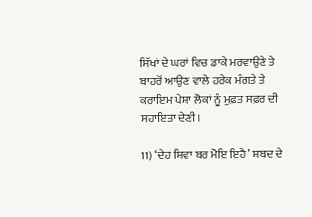ਸਿੱਖਾਂ ਦੇ ਘਰਾਂ ਵਿਚ ਡਾਕੇ ਮਰਵਾਉਣੇ ਤੇ ਬਾਹਰੋਂ ਆਉਣ ਵਾਲੇ ਹਰੇਕ ਮੰਗਤੇ ਤੇ ਕਰਾਇਮ ਪੇਸ਼ਾ ਲੋਕਾਂ ਨੂੰ ਮੁਫ਼ਤ ਸਫ਼ਰ ਦੀ ਸਹਾਇਤਾ ਦੇਣੀ।

11) ‘ਦੇਹ ਸ਼ਿਵਾ ਬਰ ਮੋਇ ਇਹੈ’ ਸ਼ਬਦ ਦੇ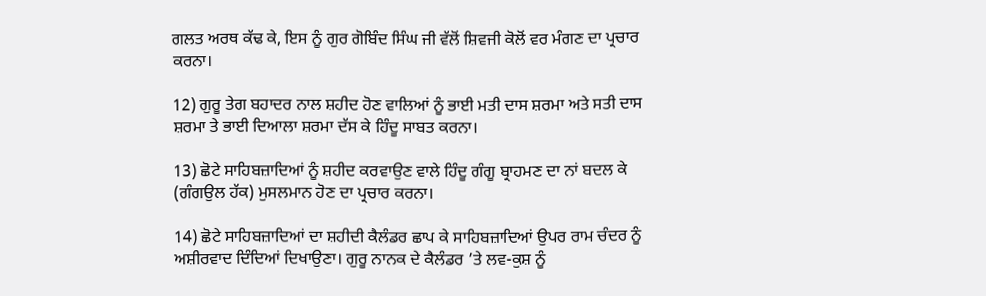ਗਲਤ ਅਰਥ ਕੱਢ ਕੇ, ਇਸ ਨੂੰ ਗੁਰ ਗੋਬਿੰਦ ਸਿੰਘ ਜੀ ਵੱਲੋਂ ਸ਼ਿਵਜੀ ਕੋਲੋਂ ਵਰ ਮੰਗਣ ਦਾ ਪ੍ਰਚਾਰ ਕਰਨਾ।

12) ਗੁਰੂ ਤੇਗ ਬਹਾਦਰ ਨਾਲ ਸ਼ਹੀਦ ਹੋਣ ਵਾਲਿਆਂ ਨੂੰ ਭਾਈ ਮਤੀ ਦਾਸ ਸ਼ਰਮਾ ਅਤੇ ਸਤੀ ਦਾਸ ਸ਼ਰਮਾ ਤੇ ਭਾਈ ਦਿਆਲਾ ਸ਼ਰਮਾ ਦੱਸ ਕੇ ਹਿੰਦੂ ਸਾਬਤ ਕਰਨਾ।

13) ਛੋਟੇ ਸਾਹਿਬਜ਼ਾਦਿਆਂ ਨੂੰ ਸ਼ਹੀਦ ਕਰਵਾਉਣ ਵਾਲੇ ਹਿੰਦੂ ਗੰਗੂ ਬ੍ਰਾਹਮਣ ਦਾ ਨਾਂ ਬਦਲ ਕੇ (ਗੰਗਉਲ ਹੱਕ) ਮੁਸਲਮਾਨ ਹੋਣ ਦਾ ਪ੍ਰਚਾਰ ਕਰਨਾ।

14) ਛੋਟੇ ਸਾਹਿਬਜ਼ਾਦਿਆਂ ਦਾ ਸ਼ਹੀਦੀ ਕੈਲੰਡਰ ਛਾਪ ਕੇ ਸਾਹਿਬਜ਼ਾਦਿਆਂ ਉਪਰ ਰਾਮ ਚੰਦਰ ਨੂੰ ਅਸ਼ੀਰਵਾਦ ਦਿੰਦਿਆਂ ਦਿਖਾਉਣਾ। ਗੁਰੂ ਨਾਨਕ ਦੇ ਕੈਲੰਡਰ ’ਤੇ ਲਵ-ਕੁਸ਼ ਨੂੰ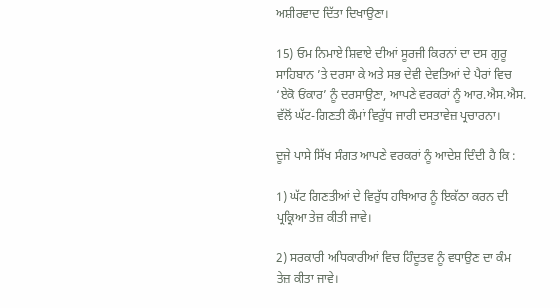ਅਸ਼ੀਰਵਾਦ ਦਿੱਤਾ ਦਿਖਾਉਣਾ।

15) ਓਮ ਨਿਮਾਏ ਸ਼ਿਵਾਏ ਦੀਆਂ ਸੂਰਜੀ ਕਿਰਨਾਂ ਦਾ ਦਸ ਗੁਰੂ ਸਾਹਿਬਾਨ ’ਤੇ ਦਰਸਾ ਕੇ ਅਤੇ ਸਭ ਦੇਵੀ ਦੇਵਤਿਆਂ ਦੇ ਪੈਰਾਂ ਵਿਚ ‘ਏਕੋ ਓਂਕਾਰ’ ਨੂੰ ਦਰਸਾਉਣਾ, ਆਪਣੇ ਵਰਕਰਾਂ ਨੂੰ ਆਰ.ਐਸ.ਐਸ. ਵੱਲੋਂ ਘੱਟ-ਗਿਣਤੀ ਕੌਮਾਂ ਵਿਰੁੱਧ ਜਾਰੀ ਦਸਤਾਵੇਜ਼ ਪ੍ਰਚਾਰਨਾ।

ਦੂਜੇ ਪਾਸੇ ਸਿੱਖ ਸੰਗਤ ਆਪਣੇ ਵਰਕਰਾਂ ਨੂੰ ਆਦੇਸ਼ ਦਿੰਦੀ ਹੈ ਕਿ :

1) ਘੱਟ ਗਿਣਤੀਆਂ ਦੇ ਵਿਰੁੱਧ ਹਥਿਆਰ ਨੂੰ ਇਕੱਠਾ ਕਰਨ ਦੀ ਪ੍ਰਕ੍ਰਿਆ ਤੇਜ਼ ਕੀਤੀ ਜਾਵੇ।

2) ਸਰਕਾਰੀ ਅਧਿਕਾਰੀਆਂ ਵਿਚ ਹਿੰਦੂਤਵ ਨੂੰ ਵਧਾਉਣ ਦਾ ਕੰਮ ਤੇਜ਼ ਕੀਤਾ ਜਾਵੇ।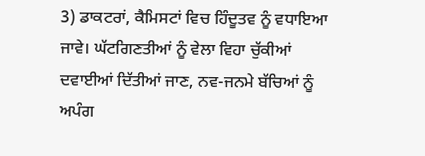3) ਡਾਕਟਰਾਂ, ਕੈਮਿਸਟਾਂ ਵਿਚ ਹਿੰਦੂਤਵ ਨੂੰ ਵਧਾਇਆ ਜਾਵੇ। ਘੱਟਗਿਣਤੀਆਂ ਨੂੰ ਵੇਲਾ ਵਿਹਾ ਚੁੱਕੀਆਂ ਦਵਾਈਆਂ ਦਿੱਤੀਆਂ ਜਾਣ, ਨਵ-ਜਨਮੇ ਬੱਚਿਆਂ ਨੂੰ ਅਪੰਗ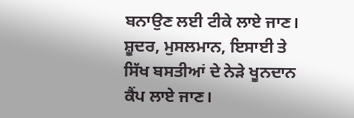ਬਨਾਉਣ ਲਈ ਟੀਕੇ ਲਾਏ ਜਾਣ। ਸ਼ੂਦਰ, ਮੁਸਲਮਾਨ, ਇਸਾਈ ਤੇ ਸਿੱਖ ਬਸਤੀਆਂ ਦੇ ਨੇੜੇ ਖੂਨਦਾਨ ਕੈਂਪ ਲਾਏ ਜਾਣ।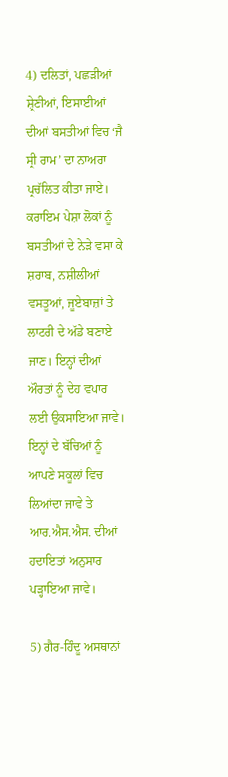4) ਦਲਿਤਾਂ, ਪਛੜੀਆਂ ਸ਼੍ਰੇਣੀਆਂ, ਇਸਾਈਆਂ ਦੀਆਂ ਬਸਤੀਆਂ ਵਿਚ ‘ਜੈ ਸ੍ਰੀ ਰਾਮ’ ਦਾ ਨਾਅਰਾ ਪ੍ਰਚੱਲਿਤ ਕੀਤਾ ਜਾਏ। ਕਰਾਇਮ ਪੇਸ਼ਾ ਲੋਕਾਂ ਨੂੰ ਬਸਤੀਆਂ ਦੇ ਨੇੜੇ ਵਸਾ ਕੇ ਸ਼ਰਾਬ, ਨਸ਼ੀਲੀਆਂ ਵਸਤੂਆਂ, ਜੂਏਬਾਜ਼ਾਂ ਤੇ ਲਾਟਰੀ ਦੇ ਅੱਡੇ ਬਣਾਏ ਜਾਣ। ਇਨ੍ਹਾਂ ਦੀਆਂ ਔਰਤਾਂ ਨੂੰ ਦੇਹ ਵਪਾਰ ਲਈ ਉਕਸਾਇਆ ਜਾਵੇ। ਇਨ੍ਹਾਂ ਦੇ ਬੱਚਿਆਂ ਨੂੰ ਆਪਣੇ ਸਕੂਲਾਂ ਵਿਚ ਲਿਆਂਦਾ ਜਾਵੇ ਤੇ ਆਰ.ਐਸ.ਐਸ. ਦੀਆਂ ਹਦਾਇਤਾਂ ਅਨੁਸਾਰ ਪੜ੍ਹਾਇਆ ਜਾਵੇ।

5) ਗੈਰ-ਹਿੰਦੂ ਅਸਥਾਨਾਂ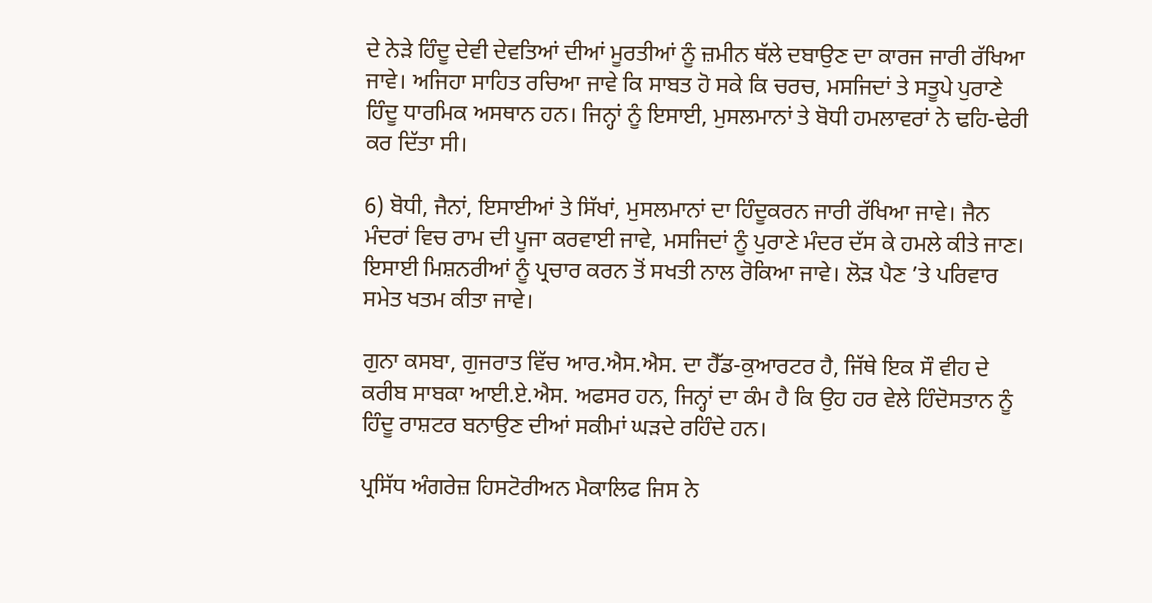ਦੇ ਨੇੜੇ ਹਿੰਦੂ ਦੇਵੀ ਦੇਵਤਿਆਂ ਦੀਆਂ ਮੂਰਤੀਆਂ ਨੂੰ ਜ਼ਮੀਨ ਥੱਲੇ ਦਬਾਉਣ ਦਾ ਕਾਰਜ ਜਾਰੀ ਰੱਖਿਆ ਜਾਵੇ। ਅਜਿਹਾ ਸਾਹਿਤ ਰਚਿਆ ਜਾਵੇ ਕਿ ਸਾਬਤ ਹੋ ਸਕੇ ਕਿ ਚਰਚ, ਮਸਜਿਦਾਂ ਤੇ ਸਤੂਪੇ ਪੁਰਾਣੇ ਹਿੰਦੂ ਧਾਰਮਿਕ ਅਸਥਾਨ ਹਨ। ਜਿਨ੍ਹਾਂ ਨੂੰ ਇਸਾਈ, ਮੁਸਲਮਾਨਾਂ ਤੇ ਬੋਧੀ ਹਮਲਾਵਰਾਂ ਨੇ ਢਹਿ-ਢੇਰੀ ਕਰ ਦਿੱਤਾ ਸੀ।

6) ਬੋਧੀ, ਜੈਨਾਂ, ਇਸਾਈਆਂ ਤੇ ਸਿੱਖਾਂ, ਮੁਸਲਮਾਨਾਂ ਦਾ ਹਿੰਦੂਕਰਨ ਜਾਰੀ ਰੱਖਿਆ ਜਾਵੇ। ਜੈਨ ਮੰਦਰਾਂ ਵਿਚ ਰਾਮ ਦੀ ਪੂਜਾ ਕਰਵਾਈ ਜਾਵੇ, ਮਸਜਿਦਾਂ ਨੂੰ ਪੁਰਾਣੇ ਮੰਦਰ ਦੱਸ ਕੇ ਹਮਲੇ ਕੀਤੇ ਜਾਣ। ਇਸਾਈ ਮਿਸ਼ਨਰੀਆਂ ਨੂੰ ਪ੍ਰਚਾਰ ਕਰਨ ਤੋਂ ਸਖਤੀ ਨਾਲ ਰੋਕਿਆ ਜਾਵੇ। ਲੋੜ ਪੈਣ ’ਤੇ ਪਰਿਵਾਰ ਸਮੇਤ ਖਤਮ ਕੀਤਾ ਜਾਵੇ।

ਗੁਨਾ ਕਸਬਾ, ਗੁਜਰਾਤ ਵਿੱਚ ਆਰ.ਐਸ.ਐਸ. ਦਾ ਹੈੱਡ-ਕੁਆਰਟਰ ਹੈ, ਜਿੱਥੇ ਇਕ ਸੌ ਵੀਹ ਦੇ ਕਰੀਬ ਸਾਬਕਾ ਆਈ.ਏ.ਐਸ. ਅਫਸਰ ਹਨ, ਜਿਨ੍ਹਾਂ ਦਾ ਕੰਮ ਹੈ ਕਿ ਉਹ ਹਰ ਵੇਲੇ ਹਿੰਦੋਸਤਾਨ ਨੂੰ ਹਿੰਦੂ ਰਾਸ਼ਟਰ ਬਨਾਉਣ ਦੀਆਂ ਸਕੀਮਾਂ ਘੜਦੇ ਰਹਿੰਦੇ ਹਨ।

ਪ੍ਰਸਿੱਧ ਅੰਗਰੇਜ਼ ਹਿਸਟੋਰੀਅਨ ਮੈਕਾਲਿਫ ਜਿਸ ਨੇ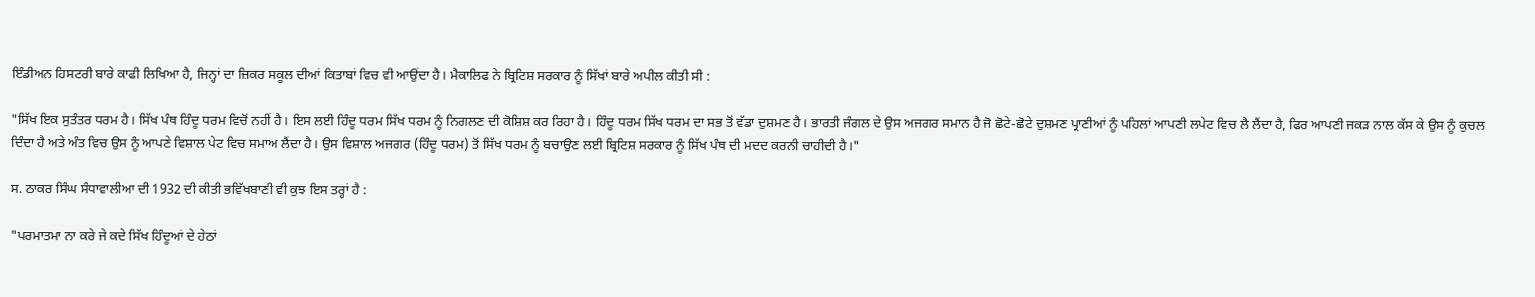ਇੰਡੀਅਨ ਹਿਸਟਰੀ ਬਾਰੇ ਕਾਫੀ ਲਿਖਿਆ ਹੈ, ਜਿਨ੍ਹਾਂ ਦਾ ਜ਼ਿਕਰ ਸਕੂਲ ਦੀਆਂ ਕਿਤਾਬਾਂ ਵਿਚ ਵੀ ਆਉਂਦਾ ਹੈ। ਮੈਕਾਲਿਫ ਨੇ ਬ੍ਰਿਟਿਸ਼ ਸਰਕਾਰ ਨੂੰ ਸਿੱਖਾਂ ਬਾਰੇ ਅਪੀਲ ਕੀਤੀ ਸੀ :

"ਸਿੱਖ ਇਕ ਸੁਤੰਤਰ ਧਰਮ ਹੈ। ਸਿੱਖ ਪੰਥ ਹਿੰਦੂ ਧਰਮ ਵਿਚੋਂ ਨਹੀਂ ਹੈ। ਇਸ ਲਈ ਹਿੰਦੂ ਧਰਮ ਸਿੱਖ ਧਰਮ ਨੂੰ ਨਿਗਲਣ ਦੀ ਕੋਸ਼ਿਸ਼ ਕਰ ਰਿਹਾ ਹੈ। ਹਿੰਦੂ ਧਰਮ ਸਿੱਖ ਧਰਮ ਦਾ ਸਭ ਤੋਂ ਵੱਡਾ ਦੁਸ਼ਮਣ ਹੈ। ਭਾਰਤੀ ਜੰਗਲ ਦੇ ਉਸ ਅਜਗਰ ਸਮਾਨ ਹੈ ਜੋ ਛੋਟੇ-ਛੋਟੇ ਦੁਸ਼ਮਣ ਪ੍ਰਾਣੀਆਂ ਨੂੰ ਪਹਿਲਾਂ ਆਪਣੀ ਲਪੇਟ ਵਿਚ ਲੈ ਲੈਂਦਾ ਹੈ, ਫਿਰ ਆਪਣੀ ਜਕੜ ਨਾਲ ਕੱਸ ਕੇ ਉਸ ਨੂੰ ਕੁਚਲ ਦਿੰਦਾ ਹੈ ਅਤੇ ਅੰਤ ਵਿਚ ਉਸ ਨੂੰ ਆਪਣੇ ਵਿਸ਼ਾਲ ਪੇਟ ਵਿਚ ਸਮਾਅ ਲੈਂਦਾ ਹੈ। ਉਸ ਵਿਸ਼ਾਲ ਅਜਗਰ (ਹਿੰਦੂ ਧਰਮ) ਤੋਂ ਸਿੱਖ ਧਰਮ ਨੂੰ ਬਚਾਉਣ ਲਈ ਬ੍ਰਿਟਿਸ਼ ਸਰਕਾਰ ਨੂੰ ਸਿੱਖ ਪੰਥ ਦੀ ਮਦਦ ਕਰਨੀ ਚਾਹੀਦੀ ਹੈ।"

ਸ. ਠਾਕਰ ਸਿੰਘ ਸੰਧਾਵਾਲੀਆ ਦੀ 1932 ਦੀ ਕੀਤੀ ਭਵਿੱਖਬਾਣੀ ਵੀ ਕੁਝ ਇਸ ਤਰ੍ਹਾਂ ਹੈ :

"ਪਰਮਾਤਮਾ ਨਾ ਕਰੇ ਜੇ ਕਦੇ ਸਿੱਖ ਹਿੰਦੂਆਂ ਦੇ ਹੇਠਾਂ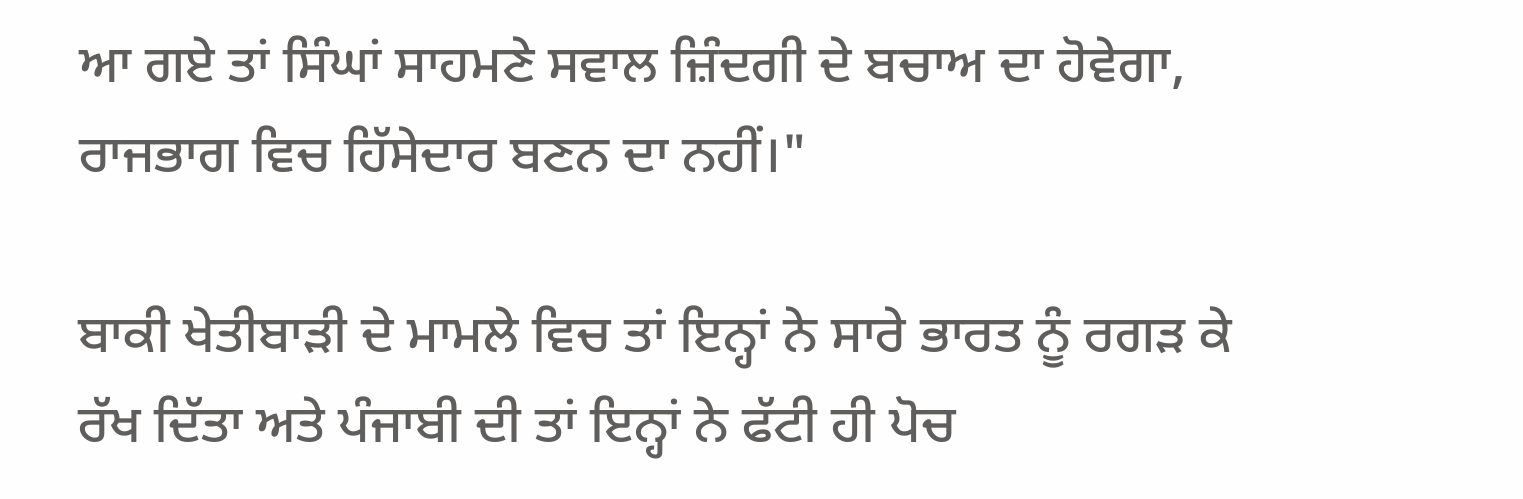ਆ ਗਏ ਤਾਂ ਸਿੰਘਾਂ ਸਾਹਮਣੇ ਸਵਾਲ ਜ਼ਿੰਦਗੀ ਦੇ ਬਚਾਅ ਦਾ ਹੋਵੇਗਾ, ਰਾਜਭਾਗ ਵਿਚ ਹਿੱਸੇਦਾਰ ਬਣਨ ਦਾ ਨਹੀਂ।"

ਬਾਕੀ ਖੇਤੀਬਾੜੀ ਦੇ ਮਾਮਲੇ ਵਿਚ ਤਾਂ ਇਨ੍ਹਾਂ ਨੇ ਸਾਰੇ ਭਾਰਤ ਨੂੰ ਰਗੜ ਕੇ ਰੱਖ ਦਿੱਤਾ ਅਤੇ ਪੰਜਾਬੀ ਦੀ ਤਾਂ ਇਨ੍ਹਾਂ ਨੇ ਫੱਟੀ ਹੀ ਪੋਚ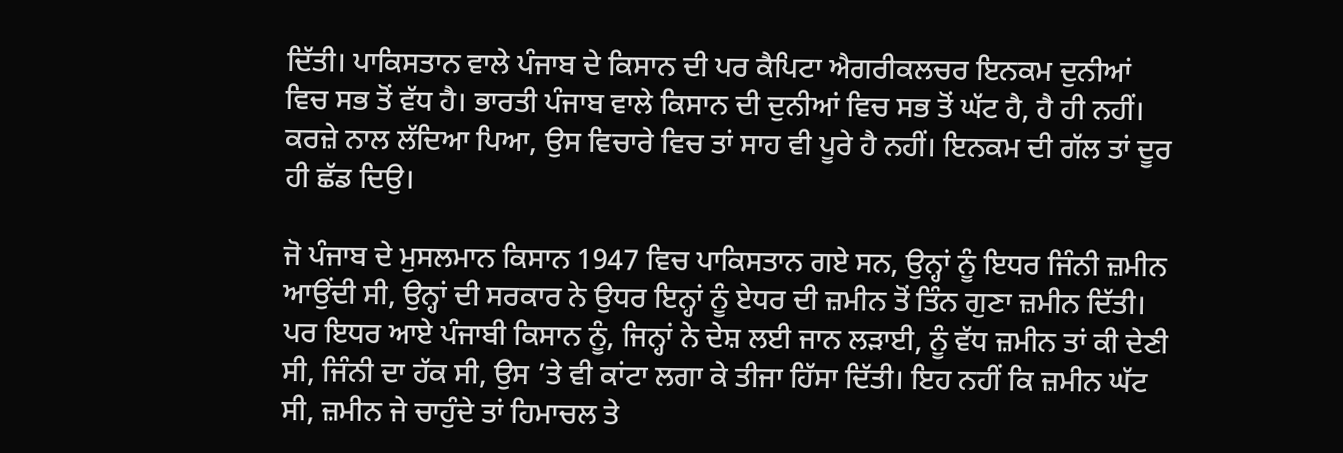ਦਿੱਤੀ। ਪਾਕਿਸਤਾਨ ਵਾਲੇ ਪੰਜਾਬ ਦੇ ਕਿਸਾਨ ਦੀ ਪਰ ਕੈਪਿਟਾ ਐਗਰੀਕਲਚਰ ਇਨਕਮ ਦੁਨੀਆਂ ਵਿਚ ਸਭ ਤੋਂ ਵੱਧ ਹੈ। ਭਾਰਤੀ ਪੰਜਾਬ ਵਾਲੇ ਕਿਸਾਨ ਦੀ ਦੁਨੀਆਂ ਵਿਚ ਸਭ ਤੋਂ ਘੱਟ ਹੈ, ਹੈ ਹੀ ਨਹੀਂ। ਕਰਜ਼ੇ ਨਾਲ ਲੱਦਿਆ ਪਿਆ, ਉਸ ਵਿਚਾਰੇ ਵਿਚ ਤਾਂ ਸਾਹ ਵੀ ਪੂਰੇ ਹੈ ਨਹੀਂ। ਇਨਕਮ ਦੀ ਗੱਲ ਤਾਂ ਦੂਰ ਹੀ ਛੱਡ ਦਿਉ।

ਜੋ ਪੰਜਾਬ ਦੇ ਮੁਸਲਮਾਨ ਕਿਸਾਨ 1947 ਵਿਚ ਪਾਕਿਸਤਾਨ ਗਏ ਸਨ, ਉਨ੍ਹਾਂ ਨੂੰ ਇਧਰ ਜਿੰਨੀ ਜ਼ਮੀਨ ਆਉਂਦੀ ਸੀ, ਉਨ੍ਹਾਂ ਦੀ ਸਰਕਾਰ ਨੇ ਉਧਰ ਇਨ੍ਹਾਂ ਨੂੰ ਏਧਰ ਦੀ ਜ਼ਮੀਨ ਤੋਂ ਤਿੰਨ ਗੁਣਾ ਜ਼ਮੀਨ ਦਿੱਤੀ। ਪਰ ਇਧਰ ਆਏ ਪੰਜਾਬੀ ਕਿਸਾਨ ਨੂੰ, ਜਿਨ੍ਹਾਂ ਨੇ ਦੇਸ਼ ਲਈ ਜਾਨ ਲੜਾਈ, ਨੂੰ ਵੱਧ ਜ਼ਮੀਨ ਤਾਂ ਕੀ ਦੇਣੀ ਸੀ, ਜਿੰਨੀ ਦਾ ਹੱਕ ਸੀ, ਉਸ ’ਤੇ ਵੀ ਕਾਂਟਾ ਲਗਾ ਕੇ ਤੀਜਾ ਹਿੱਸਾ ਦਿੱਤੀ। ਇਹ ਨਹੀਂ ਕਿ ਜ਼ਮੀਨ ਘੱਟ ਸੀ, ਜ਼ਮੀਨ ਜੇ ਚਾਹੁੰਦੇ ਤਾਂ ਹਿਮਾਚਲ ਤੇ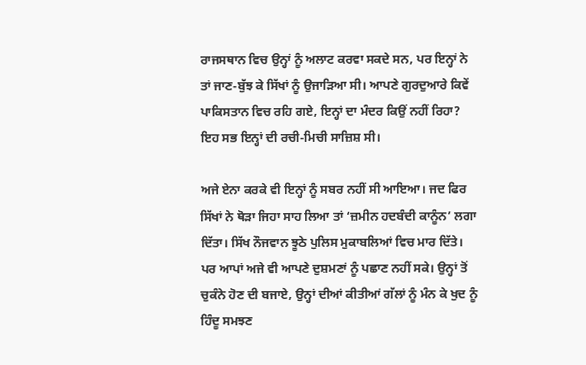ਰਾਜਸਥਾਨ ਵਿਚ ਉਨ੍ਹਾਂ ਨੂੰ ਅਲਾਟ ਕਰਵਾ ਸਕਦੇ ਸਨ, ਪਰ ਇਨ੍ਹਾਂ ਨੇ ਤਾਂ ਜਾਣ-ਬੁੱਝ ਕੇ ਸਿੱਖਾਂ ਨੂੰ ਉਜਾੜਿਆ ਸੀ। ਆਪਣੇ ਗੁਰਦੁਆਰੇ ਕਿਵੇਂ ਪਾਕਿਸਤਾਨ ਵਿਚ ਰਹਿ ਗਏ, ਇਨ੍ਹਾਂ ਦਾ ਮੰਦਰ ਕਿਉਂ ਨਹੀਂ ਰਿਹਾ? ਇਹ ਸਭ ਇਨ੍ਹਾਂ ਦੀ ਰਚੀ-ਮਿਚੀ ਸਾਜ਼ਿਸ਼ ਸੀ।

ਅਜੇ ਏਨਾ ਕਰਕੇ ਵੀ ਇਨ੍ਹਾਂ ਨੂੰ ਸਬਰ ਨਹੀਂ ਸੀ ਆਇਆ। ਜਦ ਫਿਰ ਸਿੱਖਾਂ ਨੇ ਥੋੜਾ ਜਿਹਾ ਸਾਹ ਲਿਆ ਤਾਂ ‘ਜ਼ਮੀਨ ਹਦਬੰਦੀ ਕਾਨੂੰਨ’ ਲਗਾ ਦਿੱਤਾ। ਸਿੱਖ ਨੌਜਵਾਨ ਝੂਠੇ ਪੁਲਿਸ ਮੁਕਾਬਲਿਆਂ ਵਿਚ ਮਾਰ ਦਿੱਤੇ। ਪਰ ਆਪਾਂ ਅਜੇ ਵੀ ਆਪਣੇ ਦੁਸ਼ਮਣਾਂ ਨੂੰ ਪਛਾਣ ਨਹੀਂ ਸਕੇ। ਉਨ੍ਹਾਂ ਤੋਂ ਚੁਕੰਨੇ ਹੋਣ ਦੀ ਬਜਾਏ, ਉਨ੍ਹਾਂ ਦੀਆਂ ਕੀਤੀਆਂ ਗੱਲਾਂ ਨੂੰ ਮੰਨ ਕੇ ਖੁਦ ਨੂੰ ਹਿੰਦੂ ਸਮਝਣ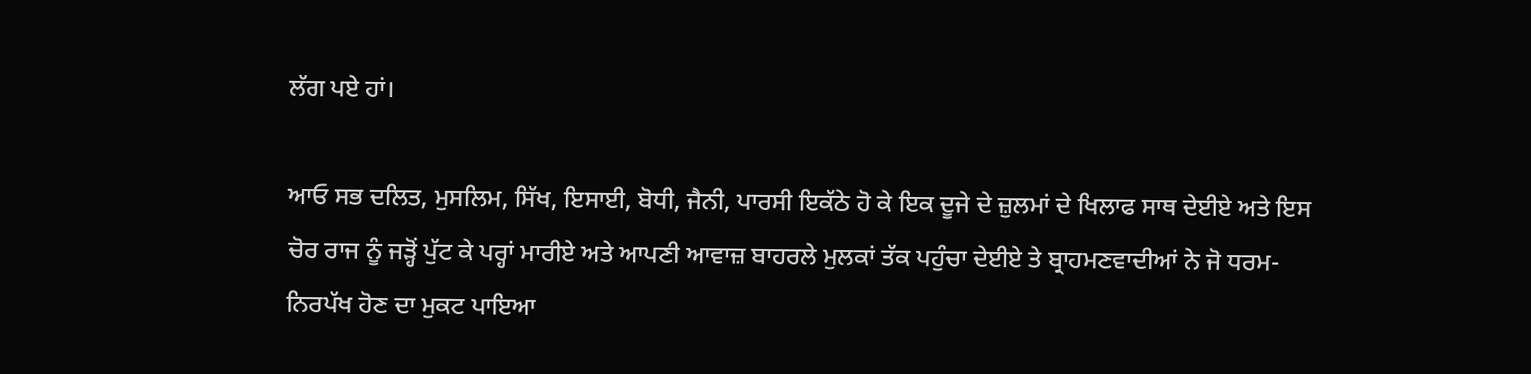ਲੱਗ ਪਏ ਹਾਂ।

ਆਓ ਸਭ ਦਲਿਤ, ਮੁਸਲਿਮ, ਸਿੱਖ, ਇਸਾਈ, ਬੋਧੀ, ਜੈਨੀ, ਪਾਰਸੀ ਇਕੱਠੇ ਹੋ ਕੇ ਇਕ ਦੂਜੇ ਦੇ ਜ਼ੁਲਮਾਂ ਦੇ ਖਿਲਾਫ ਸਾਥ ਦੇਈਏ ਅਤੇ ਇਸ ਚੋਰ ਰਾਜ ਨੂੰ ਜੜ੍ਹੋਂ ਪੁੱਟ ਕੇ ਪਰ੍ਹਾਂ ਮਾਰੀਏ ਅਤੇ ਆਪਣੀ ਆਵਾਜ਼ ਬਾਹਰਲੇ ਮੁਲਕਾਂ ਤੱਕ ਪਹੁੰਚਾ ਦੇਈਏ ਤੇ ਬ੍ਰਾਹਮਣਵਾਦੀਆਂ ਨੇ ਜੋ ਧਰਮ-ਨਿਰਪੱਖ ਹੋਣ ਦਾ ਮੁਕਟ ਪਾਇਆ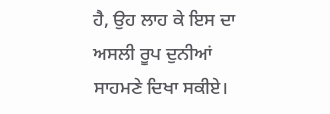ਹੈ, ਉਹ ਲਾਹ ਕੇ ਇਸ ਦਾ ਅਸਲੀ ਰੂਪ ਦੁਨੀਆਂ ਸਾਹਮਣੇ ਦਿਖਾ ਸਕੀਏ।